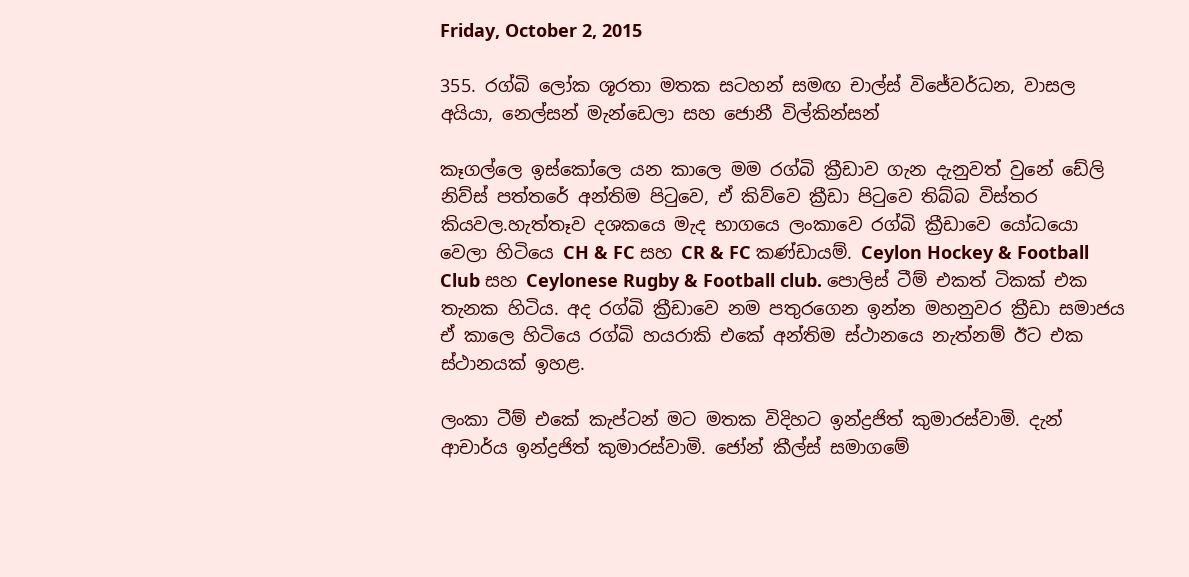Friday, October 2, 2015

355. රග්බි ලෝක ශූරතා මතක සටහන් සමඟ චාල්ස් විජේවර්ධන, වාසල අයියා, නෙල්සන් මැන්ඩෙලා සහ ජොනී විල්කින්සන්

කෑගල්ලෙ ඉස්කෝලෙ යන කාලෙ මම රග්බි ක්‍රීඩාව ගැන දැනුවත් වුනේ ඩේලි නිව්ස් පත්තරේ අන්තිම පිටුවෙ, ඒ කිව්වෙ ක්‍රීඩා පිටුවෙ තිබ්බ විස්තර කියවල.හැත්තෑව දශකයෙ මැද භාගයෙ ලංකාවෙ රග්බි ක්‍රීඩාවෙ යෝධයො වෙලා හිටියෙ CH & FC සහ CR & FC කණ්ඩායම්. Ceylon Hockey & Football Club සහ Ceylonese Rugby & Football club. පොලිස් ටීම් එකත් ටිකක් එක තැනක හිටිය. අද රග්බි ක්‍රීඩාවෙ නම පතුරගෙන ඉන්න මහනුවර ක්‍රීඩා සමාජය ඒ කාලෙ හිටියෙ රග්බි හයරාකි එකේ අන්තිම ස්ථානයෙ නැත්නම් ඊට එක ස්ථානයක් ඉහළ.

ලංකා ටීම් එකේ කැප්ටන් මට මතක විදිහට ඉන්ද්‍රජිත් කුමාරස්වාමි. දැන් ආචාර්ය ඉන්ද්‍රජිත් කුමාරස්වාමි. ජෝන් කීල්ස් සමාගමේ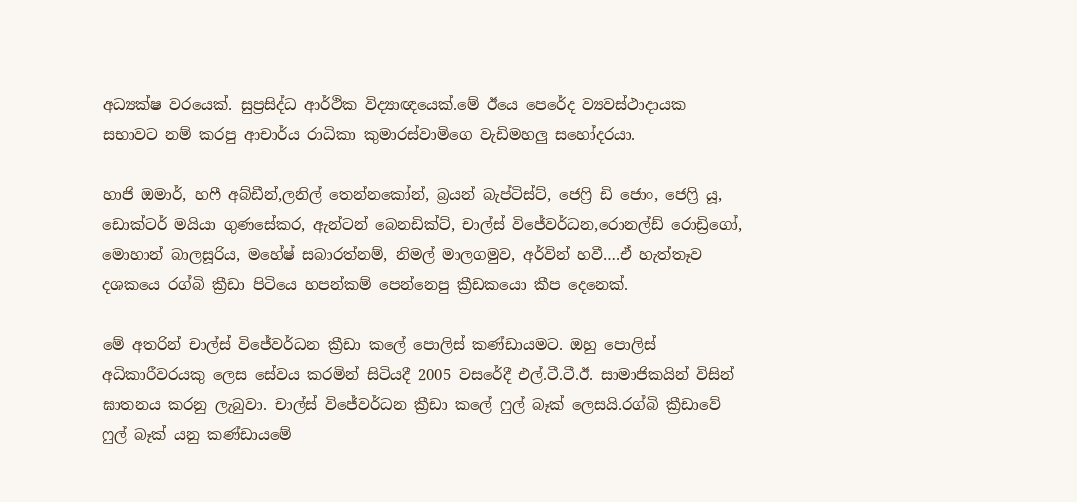අධ්‍යක්ෂ වරයෙක්. සුප්‍රසිද්ධ ආර්ථික විද්‍යාඥයෙක්.මේ ඊයෙ පෙරේද ව්‍යවස්ථාදායක සභාවට නම් කරපු ආචාර්ය රාධිකා කුමාරස්වාමිගෙ වැඩිමහලු සහෝදරයා.

හාජි ඔමාර්, හෆී අබ්ඩීන්,ලනිල් තෙන්නකෝන්, බ්‍රයන් බැප්ටිස්ට්, ජෙෆ්‍රි ඩි ජොං, ජෙෆ්‍රි යූ, ඩොක්ටර් මයියා ගුණසේකර, ඇන්ටන් බෙනඩික්ට්, චාල්ස් විජේවර්ධන,රොනල්ඩ් රොඩ්‍රිගෝ, මොහාන් බාලසූරිය, මහේෂ් සබාරත්නම්, නිමල් මාලගමුව, අර්වින් හවී….ඒ හැත්තෑව දශකයෙ රග්බි ක්‍රීඩා පිටියෙ හපන්කම් පෙන්නෙපු ක්‍රීඩකයො කීප දෙනෙක්.

මේ අතරින් චාල්ස් විජේවර්ධන ක්‍රීඩා කලේ පොලිස් කණ්ඩායමට. ඔහු පොලිස් අධිකාරීවරයකු ලෙස සේවය කරමින් සිටියදී 2005 වසරේදී එල්.ටී.ටී.ඊ. සාමාජිකයින් විසින් ඝාතනය කරනු ලැබුවා. චාල්ස් විජේවර්ධන ක්‍රීඩා කලේ ෆුල් බෑක් ලෙසයි.රග්බි ක්‍රීඩාවේ ෆුල් බෑක් යනු කණ්ඩායමේ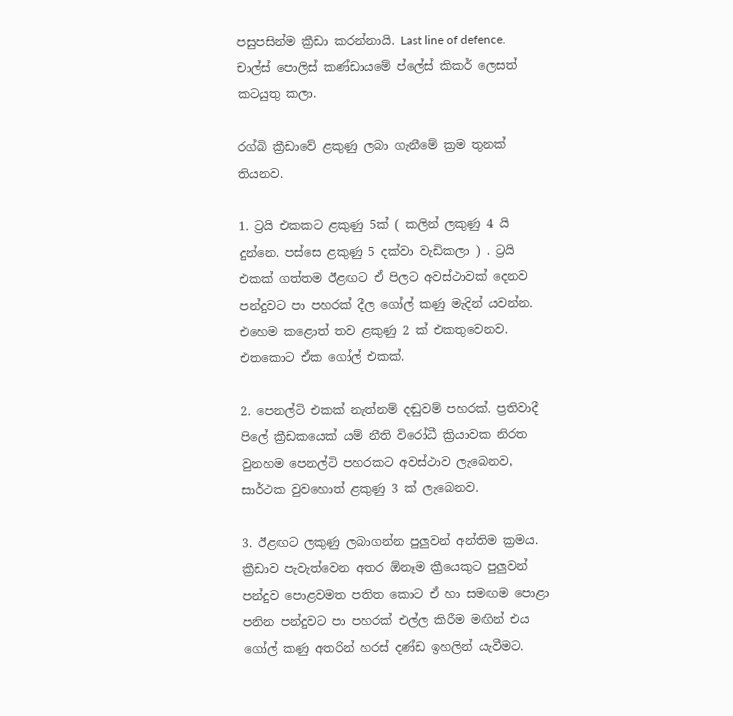පසුපසින්ම ක්‍රීඩා කරන්නායි. Last line of defence. චාල්ස් පොලිස් කණ්ඩායමේ ප්ලේස් කිකර් ලෙසත් කටයුතු කලා.

රග්බි ක්‍රීඩාවේ ළකුණු ලබා ගැනීමේ ක්‍රම තුනක් තියනව.

1. ට්‍රයි එකකට ළකුණු 5ක් ( කලින් ලකුණු 4 යි දුන්නෙ. පස්සෙ ළකුණු 5 දක්වා වැඩිකලා ) . ට්‍රයි එකක් ගත්තම ඊළඟට ඒ පිලට අවස්ථාවක් දෙනව පන්දුවට පා පහරක් දීල ගෝල් කණු මැදින් යවන්න. එහෙම කළොත් තව ළකුණු 2 ක් එකතුවෙනව. එතකොට ඒක ගෝල් එකක්.

2. පෙනල්ටි එකක් නැත්නම් දඬුවම් පහරක්. ප්‍රතිවාදී පිලේ ක්‍රීඩකයෙක් යම් නීති විරෝධී ක්‍රියාවක නිරත වුනහම පෙනල්ටි පහරකට අවස්ථාව ලැබෙනව, සාර්ථක වුවහොත් ළකුණු 3 ක් ලැබෙනව.

3. ඊළඟට ලකුණු ලබාගන්න පුලුවන් අන්තිම ක්‍රමය. ක්‍රීඩාව පැවැත්වෙන අතර ඕනෑම ක්‍රීයෙකුට පුලුවන් පන්දුව පොළවමත පතිත කොට ඒ හා සමඟම පොළා පනින පන්දුවට පා පහරක් එල්ල කිරීම මඟින් එය ගෝල් කණු අතරින් හරස් දණ්ඩ ඉහලින් යැවීමට.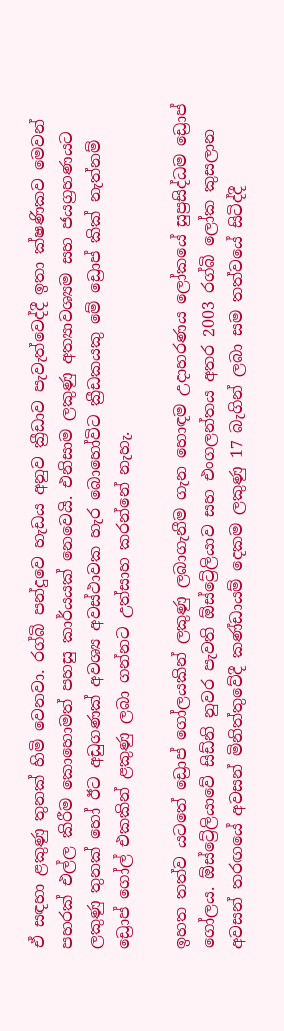ඒ සඳහා ළකුණු තුනක් හිමි වෙනවා. රග්බි පන්දුවෙ හැඩය අනුව ක්‍රීඩාව පැවැත්වෙද්දී ඉතා ක්ෂණිකව මෙවන් පහරක් එල්ල කිරීම කොහොමත් පහසු කාර්යයක් නෙවෙයි. එනිසාම ලකුණු අත්‍යාවශ්‍යම සහ ජයග්‍රහණයට ලකුණු තුනක් හෝ ඊට අඩුගණක් අවශ්‍ය අවස්ථාවක හැර බොහෝවිට ක්‍රීඩකයකු මේ ඩ්‍රොප් කික් නැත්නම් ඩ්‍රොප් ගෝල් එකකින් ළකුණු ලබා ගන්නට උත්සාහ කරන්නේ නැහැ.

ඉහත තත්ව යටතේ ඩ්‍රොප් ගෝලයකින් ලකුණු ලබාගැනීම ගැන හොඳම උදාහරණය ලෝකයේ සුප්‍රසිද්ධම ඩ්‍රොප් ගෝලය. ඕස්ට්‍රේලියාවේ සිඩ්නි නුවර පැවති ඕස්ට්‍රේලියාව සහ එංගලන්තය අතර 2003 රග්බි ලෝක කුසලාන අවසන් තරඟයේ අවසන් මිනිත්තුවේදී කණ්ඩායම් දෙකම ලකුණු 17 බැගින් ලබා සම තත්වයේ සිටිද්දී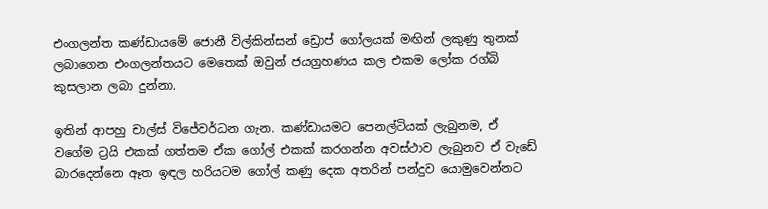එංගලන්ත කණ්ඩායමේ ජොනී විල්කින්සන් ඩ්‍රොප් ගෝලයක් මඟින් ලකුණු තුනක් ලබාගෙන එංගලන්තයට මෙතෙක් ඔවුන් ජයග්‍රහණය කල එකම ලෝක රග්බි කුසලාන ලබා දුන්නා.

ඉතින් ආපහු චාල්ස් විජේවර්ධන ගැන. කණ්ඩායමට පෙනල්ටියක් ලැබුනම, ඒ වගේම ට්‍රයි එකක් ගත්තම ඒක ගෝල් එකක් කරගන්න අවස්ථාව ලැබුනව ඒ වැඩේ බාරදෙන්නෙ ඈත ඉඳල හරියටම ගෝල් කණු දෙක අතරින් පන්දුව යොමුවෙන්නට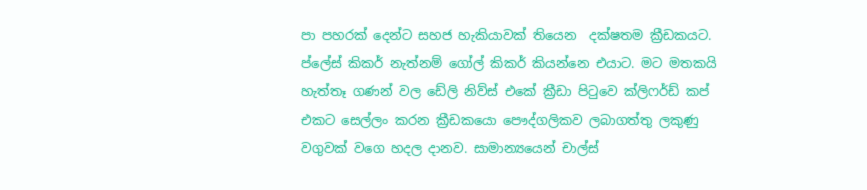පා පහරක් දෙන්ට සහජ හැකියාවක් තියෙන  දක්ෂතම ක්‍රීඩකයට. ප්ලේස් කිකර් නැත්නම් ගෝල් කිකර් කියන්නෙ එයාට. මට මතකයි හැත්තෑ ගණන් වල ඩේලි නිව්ස් එකේ ක්‍රීඩා පිටුවෙ ක්ලිෆර්ඩ් කප් එකට සෙල්ලං කරන ක්‍රීඩකයො පෞද්ගලිකව ලබාගත්තු ලකුණු වගුවක් වගෙ හදල දානව. සාමාන්‍යයෙන් චාල්ස්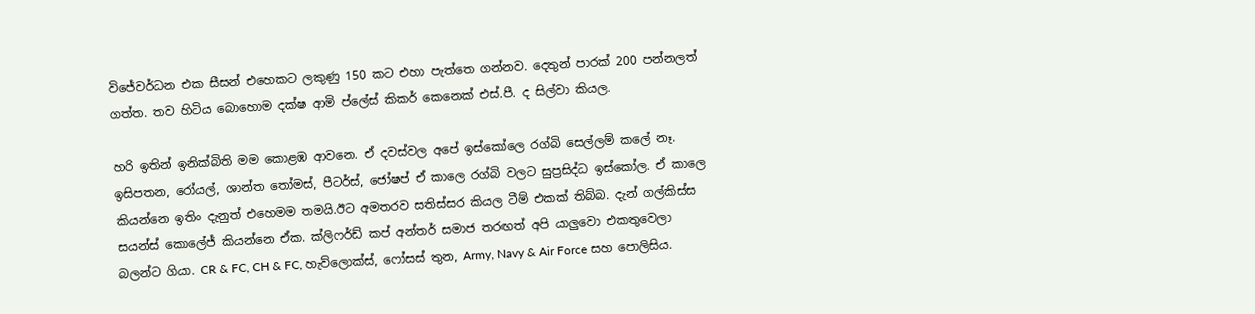විජේවර්ධන එක සීසන් එහෙකට ලකුණු 150 කට එහා පැත්තෙ ගන්නව. දෙතුන් පාරක් 200 පන්නලත් ගත්ත. තව හිටිය බොහොම දක්ෂ ආමි ප්ලේස් කිකර් කෙනෙක් එස්.පී. ද සිල්වා කියල.

හරි ඉතින් ඉනික්බිති මම කොළඹ ආවනෙ. ඒ දවස්වල අපේ ඉස්කෝලෙ රග්බි සෙල්ලම් කලේ නෑ. ඉසිපතන, රෝයල්, ශාන්ත තෝමස්, පීටර්ස්, ජෝෂප් ඒ කාලෙ රග්බි වලට සුප්‍රසිද්ධ ඉස්කෝල. ඒ කාලෙ කියන්නෙ ඉතිං දැනුත් එහෙමම තමයි.ඊට අමතරව සතිස්සර කියල ටීම් එකක් තිබ්බ. දැන් ගල්කිස්ස සයන්ස් කොලේජ් කියන්නෙ ඒක. ක්ලිෆර්ඩ් කප් අන්තර් සමාජ තරඟත් අපි යාලුවො එකතුවෙලා බලන්ට ගියා. CR & FC, CH & FC, හැව්ලොක්ස්, ෆෝසස් තුන, Army, Navy & Air Force සහ පොලිසිය.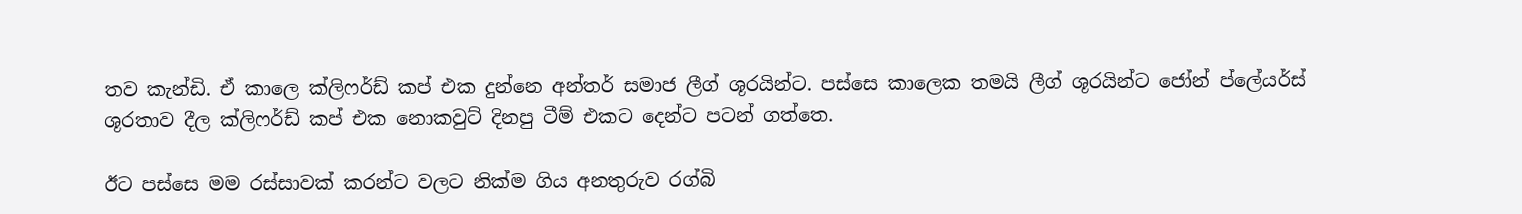තව කැන්ඩි. ඒ කාලෙ ක්ලිෆර්ඩ් කප් එක දුන්නෙ අන්තර් සමාජ ලීග් ශූරයින්ට. පස්සෙ කාලෙක තමයි ලීග් ශූරයින්ට ජෝන් ප්ලේයර්ස් ශූරතාව දීල ක්ලිෆර්ඩ් කප් එක නොකවුට් දිනපු ටීම් එකට දෙන්ට පටන් ගත්තෙ.

ඊට පස්සෙ මම රස්සාවක් කරන්ට වලට නික්ම ගිය අනතුරුව රග්බි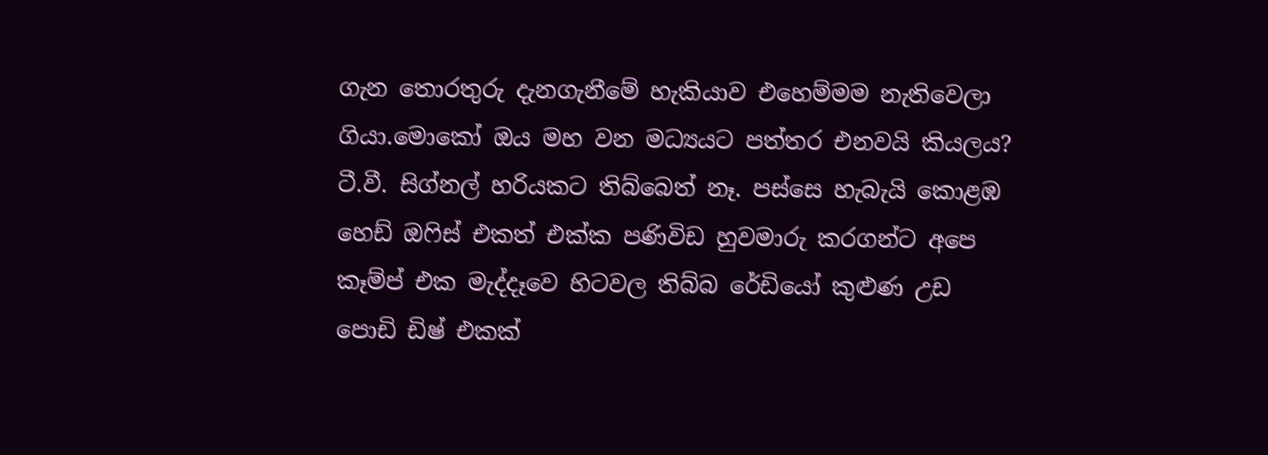ගැන තොරතුරු දැනගැනීමේ හැකියාව එහෙම්මම නැතිවෙලා ගියා.මොකෝ ඔය මහ වන මධ්‍යයට පත්තර එනවයි කියලය? ටී.වී. සිග්නල් හරියකට තිබ්බෙත් නෑ. පස්සෙ හැබැයි කොළඹ හෙඩ් ඔෆිස් එකත් එක්ක පණිවිඩ හුවමාරු කරගන්ට අපෙ කෑම්ප් එක මැද්දෑවෙ හිටවල තිබ්බ රේඩියෝ කුළුණ උඩ පොඩි ඩිෂ් එකක්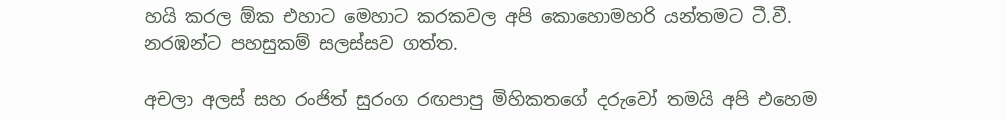හයි කරල ඕක එහාට මෙහාට කරකවල අපි කොහොමහරි යන්තමට ටී.වී. නරඹන්ට පහසුකම් සලස්සව ගත්ත.

අචලා අලස් සහ රංජිත් සුරංග රඟපාපු මිහිකතගේ දරුවෝ තමයි අපි එහෙම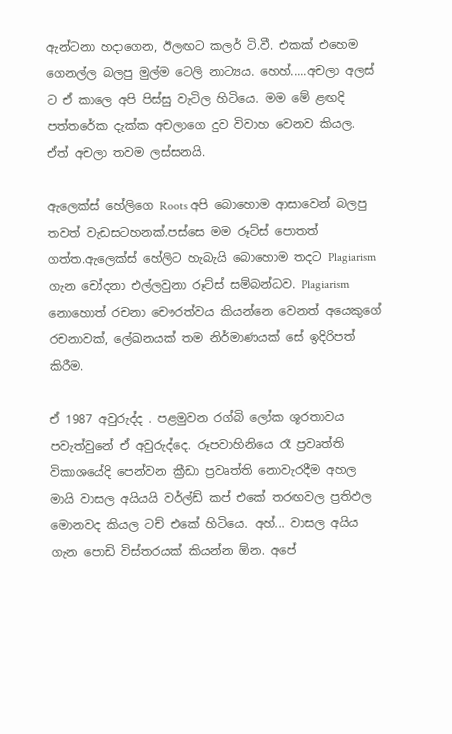ඇන්ටනා හදාගෙන, ඊලඟට කලර් ටි.වී. එකක් එහෙම ගෙනල්ල බලපු මුල්ම ටෙලි නාට්‍යය. හෙහ්.....අචලා අලස් ට ඒ කාලෙ අපි පිස්සු වැටිල හිටියෙ. මම මේ ළඟදි පත්තරේක දැක්ක අචලාගෙ දුව විවාහ වෙනව කියල. ඒත් අචලා තවම ලස්සනයි.

ඇලෙක්ස් හේලිගෙ Roots අපි බොහොම ආසාවෙන් බලපු තවත් වැඩසටහනක්.පස්සෙ මම රූට්ස් පොතත් ගත්ත.ඇලෙක්ස් හේලිට හැබැයි බොහොම තදට Plagiarism ගැන චෝදනා එල්ලවුනා රූට්ස් සම්බන්ධව. Plagiarism නොහොත් රචනා චෞරත්වය කියන්නෙ වෙනත් අයෙකුගේ රචනාවක්, ලේඛනයක් තම නිර්මාණයක් සේ ඉදිරිපත් කිරීම.

ඒ 1987 අවුරුද්ද . පළමුවන රග්බි ලෝක ශූරතාවය පවැත්වුනේ ඒ අවුරුද්දෙ. රූපවාහිනියෙ රෑ ප්‍රවෘත්ති විකාශයේදි පෙන්වන ක්‍රීඩා ප්‍රවෘත්ති නොවැරදීම අහල මායි වාසල අයියයි වර්ල්ඩ් කප් එකේ තරඟවල ප්‍රතිඵල මොනවද කියල ටච් එකේ හිටියෙ. අහ්... වාසල අයිය ගැන පොඩි විස්තරයක් කියන්න ඕන. අපේ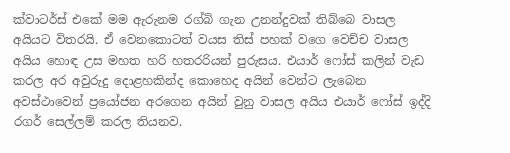ක්වාටර්ස් එකේ මම ඇරුනම රග්බි ගැන උනන්දුවක් තිබ්බෙ වාසල අයියට විතරයි. ඒ වෙනකොටත් වයස තිස් පහක් වගෙ වෙච්ච වාසල අයිය හොඳ උස මහත හරි හතරරියන් පුරුසය. එයාර් ෆෝස් කලින් වැඩ කරල අර අවුරුදු දොළහකින්ද කොහෙද අයින් වෙන්ට ලැබෙන අවස්ථාවෙන් ප්‍රයෝජන අරගෙන අයින් වුනු වාසල අයිය එයාර් ෆෝස් ඉද්දි රගර් සෙල්ලම් කරල තියනව.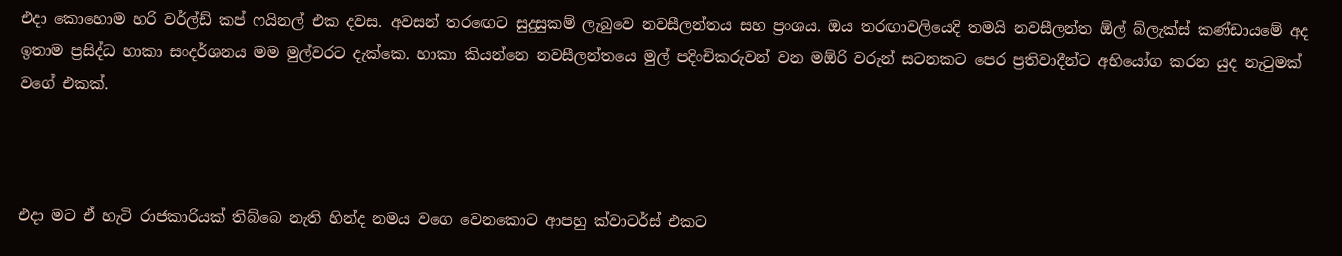එදා කොහොම හරි වර්ල්ඩ් කප් ෆයිනල් එක දවස. අවසන් තරඟෙට සුදුසුකම් ලැබුවෙ නවසීලන්තය සහ ප්‍රංශය. ඔය තරඟාවලියෙදි තමයි නවසීලන්ත ඕල් බ්ලැක්ස් කණ්ඩායමේ අද ඉතාම ප්‍රසිද්ධ හාකා සංදර්ශනය මම මුල්වරට දැක්කෙ. හාකා කියන්නෙ නවසීලන්තයෙ මුල් පදිංචිකරුවන් වන මඕරි වරුන් සටනකට පෙර ප්‍රතිවාදීන්ට අභියෝග කරන යුද නැටුමක් වගේ එකක්.



එදා මට ඒ හැටි රාජකාරියක් තිබ්බෙ නැති හින්ද නමය වගෙ වෙනකොට ආපහු ක්වාටර්ස් එකට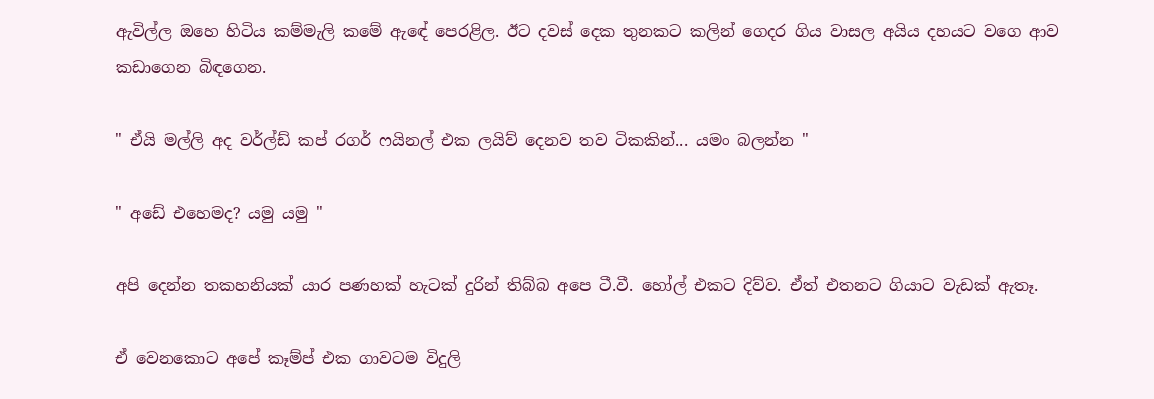ඇවිල්ල ඔහෙ හිටිය කම්මැලි කමේ ඇඳේ පෙරළිල. ඊට දවස් දෙක තුනකට කලින් ගෙදර ගිය වාසල අයිය දහයට වගෙ ආව කඩාගෙන බිඳගෙන.

" ඒයි මල්ලි අද වර්ල්ඩ් කප් රගර් ෆයිනල් එක ලයිව් දෙනව තව ටිකකින්... යමං බලන්න "

" අඩේ එහෙමද? යමු යමු "

අපි දෙන්න තකහනියක් යාර පණහක් හැටක් දුරින් තිබ්බ අපෙ ටී.වී. හෝල් එකට දිව්ව. ඒත් එතනට ගියාට වැඩක් ඇතෑ.

ඒ වෙනකොට අපේ කෑම්ප් එක ගාවටම විදුලි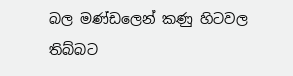බල මණ්ඩලෙන් කණු හිටවල තිබ්බට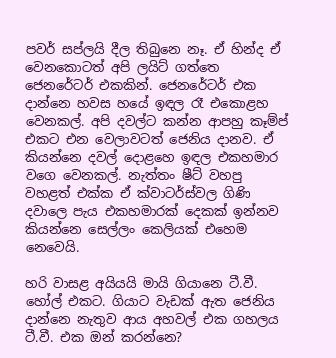පවර් සප්ලයි දීල තිබුනෙ නෑ. ඒ හින්ද ඒ වෙනකොටත් අපි ලයිට් ගත්තෙ ජෙනරේටර් එකකින්. ජෙනරේටර් එක දාන්නෙ හවස හයේ ඉඳල රෑ එකොළහ වෙනකල්. අපි දවල්ට කන්න ආපහු කෑම්ප් එකට එන වෙලාවටත් ජෙනිය දානව. ඒ කියන්නෙ දවල් දොළහෙ ඉඳල එකහමාර වගෙ වෙනකල්. නැත්තං ෂීට් වහපු වහළත් එක්ක ඒ ක්වාටර්ස්වල ගිණි දවාලෙ පැය එකහමාරක් දෙකක් ඉන්නව කියන්නෙ සෙල්ලං කෙලියක් එහෙම නෙවෙයි.

හරි වාසළ අයියයි මායි ගියානෙ ටී.වී. හෝල් එකට. ගියාට වැඩක් ඇත ජෙනිය දාන්නෙ නැතුව ආය අහවල් එක ගහලය ටී.වී. එක ඔන් කරන්නෙ?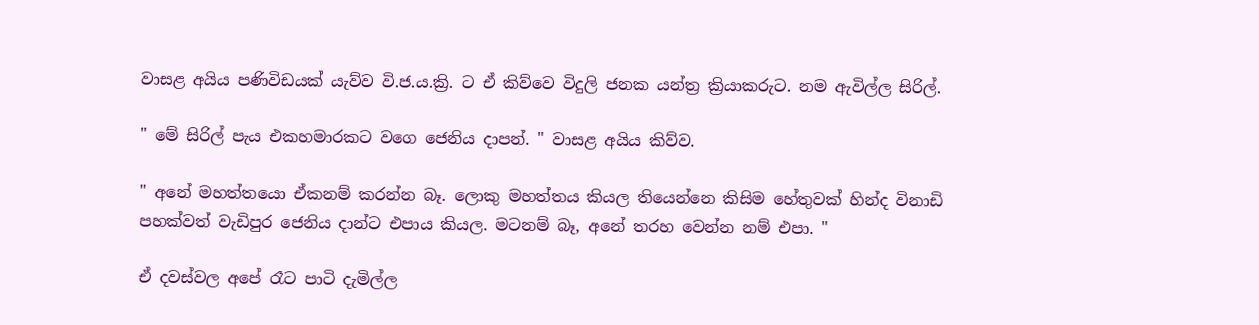වාසළ අයිය පණිවිඩයක් යැව්ව වි.ජ.ය.ක්‍රි. ට ඒ කිව්වෙ විදුලි ජනක යන්ත්‍ර ක්‍රියාකරුට. නම ඇවිල්ල සිරිල්.

" මේ සිරිල් පැය එකහමාරකට වගෙ ජෙනිය දාපන්. " වාසළ අයිය කිව්ව.

" අනේ මහත්තයො ඒකනම් කරන්න බෑ. ලොකු මහත්තය කියල තියෙන්නෙ කිසිම හේතුවක් හින්ද විනාඩි පහක්වත් වැඩිපුර ජෙනිය දාන්ට එපාය කියල. මටනම් බෑ, අනේ තරහ වෙන්න නම් එපා. "

ඒ දවස්වල අපේ රෑට පාටි දැමිල්ල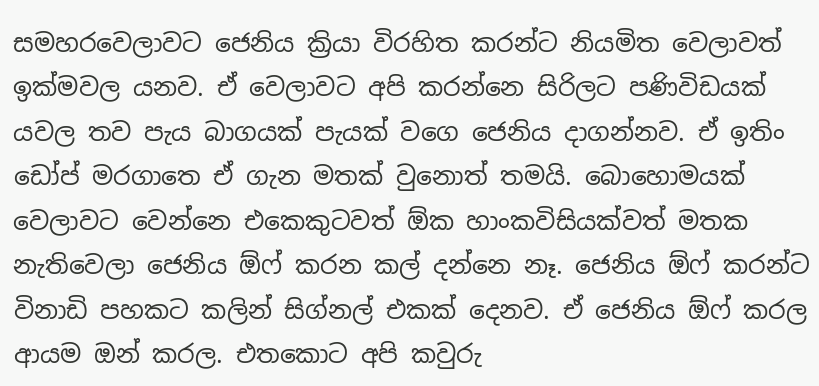සමහරවෙලාවට ජෙනිය ක්‍රියා විරහිත කරන්ට නියමිත වෙලාවත් ඉක්මවල යනව. ඒ වෙලාවට අපි කරන්නෙ සිරිලට පණිවිඩයක් යවල තව පැය බාගයක් පැයක් වගෙ ජෙනිය දාගන්නව. ඒ ඉතිං ඩෝප් මරගාතෙ ඒ ගැන මතක් වුනොත් තමයි. බොහොමයක් වෙලාවට වෙන්නෙ එකෙකුටවත් ඕක හාංකවිසියක්වත් මතක නැතිවෙලා ජෙනිය ඕෆ් කරන කල් දන්නෙ නෑ. ජෙනිය ඕෆ් කරන්ට විනාඩි පහකට කලින් සිග්නල් එකක් දෙනව. ඒ ජෙනිය ඕෆ් කරල ආයම ඔන් කරල. එතකොට අපි කවුරු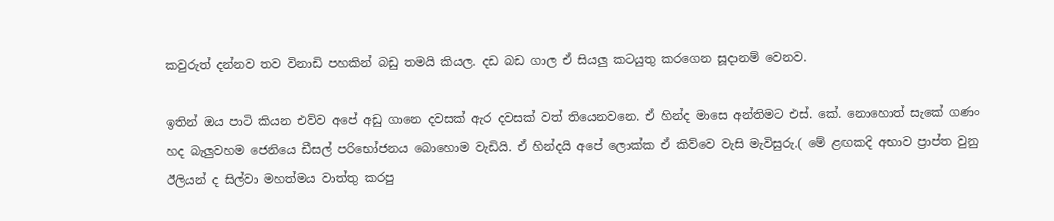කවුරුත් දන්නව තව විනාඩි පහකින් බඩු තමයි කියල. දඩ බඩ ගාල ඒ සියලු කටයුතු කරගෙන සූදානම් වෙනව.

ඉතින් ඔය පාටි කියන එව්ව අපේ අඩු ගානෙ දවසක් ඇර දවසක් වත් තියෙනවනෙ. ඒ හින්ද මාසෙ අන්තිමට එස්. කේ. නොහොත් සැකේ ගණං හද බැලුවහම ජෙනියෙ ඩීසල් පරිභෝජනය බොහොම වැඩියි. ඒ හින්දයි අපේ ලොක්ක ඒ කිව්වෙ වැසි මැවිසුරු.( මේ ළඟකදි අභාව ප්‍රාප්ත වුනු ඊලියන් ද සිල්වා මහත්මය වාත්තු කරපු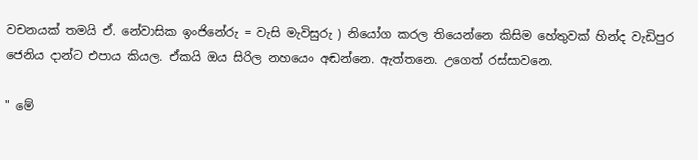වචනයක් තමයි ඒ. නේවාසික ඉංජිනේරු = වැසි මැවිසුරු ) නියෝග කරල තියෙන්නෙ කිසිම හේතුවක් හින්ද වැඩිපුර ජෙනිය දාන්ට එපාය කියල. ඒකයි ඔය සිරිල නහයෙං අඬන්නෙ. ඇත්තනෙ. උගෙත් රස්සාවනෙ.

" මේ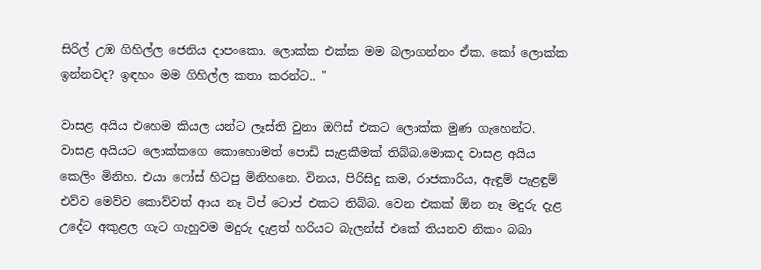සිරිල් උඹ ගිහිල්ල ජෙනිය දාපංකො. ලොක්ක එක්ක මම බලාගන්නං ඒක. කෝ ලොක්ක ඉන්නවද? ඉඳහං මම ගිහිල්ල කතා කරන්ට.. "

වාසළ අයිය එහෙම කියල යන්ට ලෑස්ති වුනා ඔෆිස් එකට ලොක්ක මුණ ගැහෙන්ට. වාසළ අයියට ලොක්කගෙ කොහොමත් පොඩි සැළකීමක් තිබ්බ.මොකද වාසළ අයිය කෙලිං මිනිහ. එයා ෆෝස් හිටපු මිනිහනෙ. විනය, පිරිසිදු කම, රාජකාරිය, ඇඳුම් පැළඳුම් එව්ව මෙව්ව කොව්වත් ආය නෑ ටිප් ටොප් එකට තිබ්බ. වෙන එකක් ඕන නෑ මදුරු දැළ උදේට අකුළල ගැට ගැහුවම මදුරු දැළත් හරියට බැලන්ස් එකේ තියනව නිකං බබා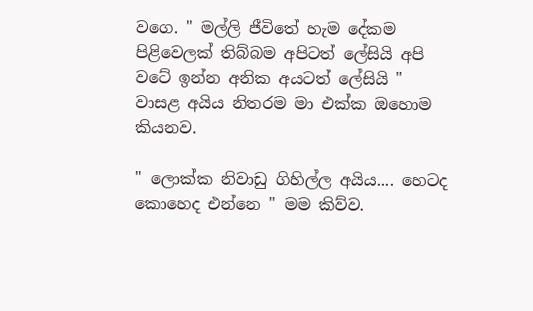වගෙ. " මල්ලි ජීවිතේ හැම දේකම පිළිවෙලක් තිබ්බම අපිටත් ලේසියි අපි වටේ ඉන්න අනික අයටත් ලේසියි "  වාසළ අයිය නිතරම මා එක්ක ඔහොම කියනව.

" ලොක්ක නිවාඩු ගිහිල්ල අයිය.... හෙටද කොහෙද එන්නෙ " මම කිව්ව.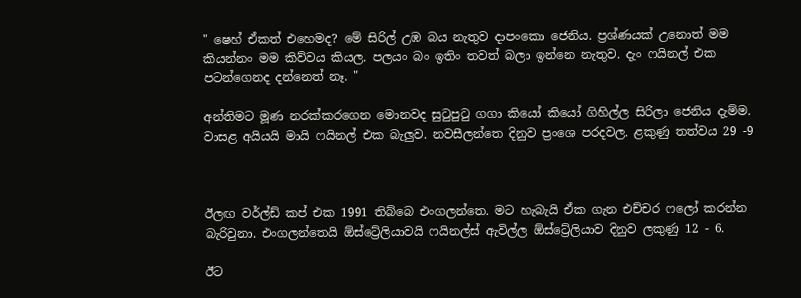" ෂෙහ් ඒකත් එහෙමද? මේ සිරිල් උඹ බය නැතුව දාපංකො ජෙනිය. ප්‍රශ්ණයක් උනොත් මම කියන්නං මම කිව්වය කියල. පලයං බං ඉතිං තවත් බලා ඉන්නෙ නැතුව. දැං ෆයිනල් එක පටන්ගෙනද දන්නෙත් නෑ. "

අන්තිමට මූණ නරක්කරගෙන මොනවද සුටුපුටු ගගා කියෝ කියෝ ගිහිල්ල සිරිලා ජෙනිය දැම්ම. වාසළ අයියයි මායි ෆයිනල් එක බැලුව. නවසීලන්තෙ දිනුව ප්‍රංශෙ පරදවල. ළකුණු තත්වය 29 -9



ඊලඟ වර්ල්ඩ් කප් එක 1991 තිබ්බෙ එංගලන්තෙ. මට හැබැයි ඒක ගැන එච්චර ෆලෝ කරන්න බැරිවුනා. එංගලන්තෙයි ඕස්ට්‍රේලියාවයි ෆයිනල්ස් ඇවිල්ල ඕස්ට්‍රේලියාව දිනුව ලකුණු 12 - 6.

ඊට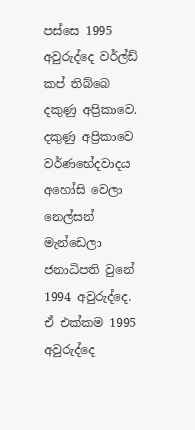පස්සෙ 1995 අවුරුද්දෙ වර්ල්ඩ් කප් තිබ්බෙ දකුණු අප්‍රිකාවෙ. දකුණු අප්‍රිකාවෙ වර්ණභේදවාදය අහෝසි වෙලා නෙල්සන් මැන්ඩෙලා ජනාධිපති වුනේ 1994 අවුරුද්දෙ. ඒ එක්කම 1995 අවුරුද්දෙ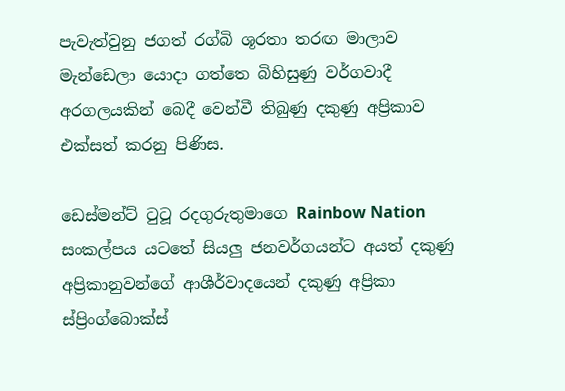පැවැත්වුනු ජගත් රග්බි ශූරතා තරඟ මාලාව මැන්ඩෙලා යොදා ගත්තෙ බිහිසුණු වර්ගවාදී අරගලයකින් බෙදී වෙන්වී තිබුණු දකුණු අප්‍රිකාව එක්සත් කරනු පිණිස.

ඩෙස්මන්ට් ටුටූ රදගුරුතුමාගෙ Rainbow Nation සංකල්පය යටතේ සියලු ජනවර්ගයන්ට අයත් දකුණු අප්‍රිකානුවන්ගේ ආශීර්වාදයෙන් දකුණු අප්‍රිකා ස්ප්‍රිංග්බොක්ස්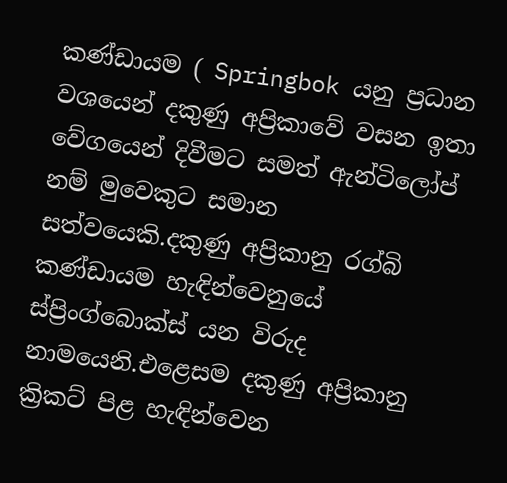කණ්ඩායම ( Springbok යනු ප්‍රධාන වශයෙන් දකුණු අප්‍රිකාවේ වසන ඉතා වේගයෙන් දිවීමට සමත් ඇන්ටිලෝප් නම් මුවෙකුට සමාන සත්වයෙකි.දකුණු අප්‍රිකානු රග්බි කණ්ඩායම හැඳින්වෙනුයේ ස්ප්‍රිංග්බොක්ස් යන විරුද නාමයෙනි.එළෙසම දකුණු අප්‍රිකානු  ක්‍රිකට් පිළ හැඳින්වෙන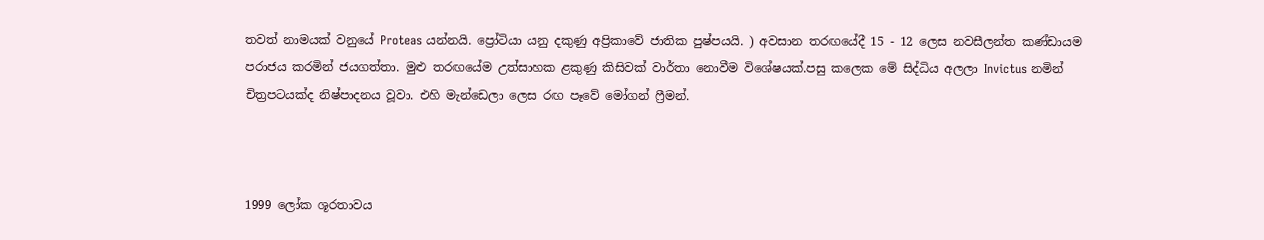තවත් නාමයක් වනුයේ Proteas යන්නයි. ප්‍රෝටියා යනු දකුණු අප්‍රිකාවේ ජාතික පුෂ්පයයි. ) අවසාන තරඟයේදී 15 - 12 ලෙස නවසීලන්ත කණ්ඩායම පරාජය කරමින් ජයගත්තා. මුළු තරඟයේම උත්සාහක ළකුණු කිසිවක් වාර්තා නොවීම විශේෂයක්.පසු කලෙක මේ සිද්ධිය අලලා Invictus නමින් චිත්‍රපටයක්ද නිෂ්පාදනය වූවා. එහි මැන්ඩෙලා ලෙස රඟ පෑවේ මෝගන් ෆ්‍රීමන්.



1999 ලෝක ශූරතාවය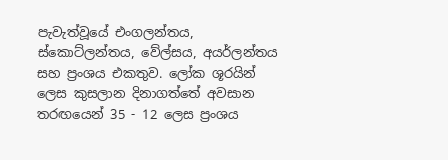පැවැත්වූයේ එංගලන්තය, ස්කොට්ලන්තය, වේල්සය, අයර්ලන්තය සහ ප්‍රංශය එකතුව. ලෝක ශූරයින් ලෙස කුසලාන දිනාගත්තේ අවසාන තරඟයෙන් 35 - 12 ලෙස ප්‍රංශය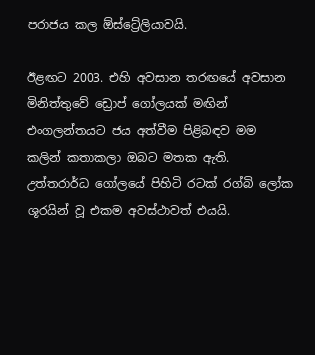පරාජය කල ඕස්ට්‍රේලියාවයි.

ඊළඟට 2003. එහි අවසාන තරඟයේ අවසාන මිනිත්තුවේ ඩ්‍රොප් ගෝලයක් මඟින් එංගලන්තයට ජය අත්වීම පිළිබඳව මම කලින් කතාකලා ඔබට මතක ඇති. උත්තරාර්ධ ගෝලයේ පිහිටි රටක් රග්බි ලෝක ශූරයින් වූ එකම අවස්ථාවත් එයයි.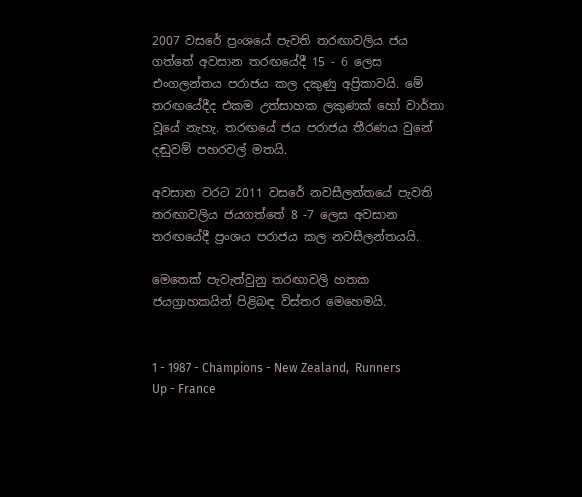2007 වසරේ ප්‍රංශයේ පැවති තරඟාවලිය ජය ගත්තේ අවසාන තරඟයේදී 15 - 6 ලෙස එංගලන්තය පරාජය කල දකුණු අප්‍රිකාවයි. මේ තරඟයේදීද එකම උත්සාහක ලකුණක් හෝ වාර්තා වූයේ නැහැ. තරඟයේ ජය පරාජය තීරණය වුනේ දඬුවම් පහරවල් මතයි.

අවසාන වරට 2011 වසරේ නවසීලන්තයේ පැවති තරඟාවලිය ජයගත්තේ 8 -7 ලෙස අවසාන තරඟයේදී ප්‍රංශය පරාජය කල නවසීලන්තයයි.

මෙතෙක් පැවැත්වුනු තරඟාවලි හතක ජයග්‍රාහකයින් පිළිබඳ විස්තර මෙහෙමයි.


1 - 1987 - Champions - New Zealand,  Runners Up - France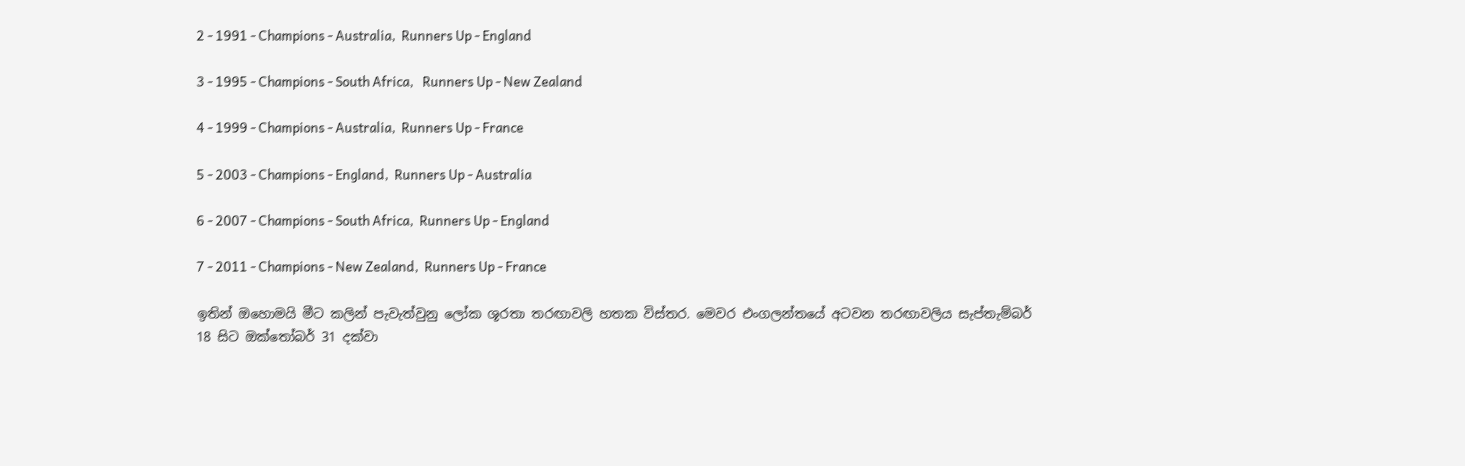2 - 1991 - Champions - Australia,  Runners Up - England

3 - 1995 - Champions - South Africa,   Runners Up - New Zealand

4 - 1999 - Champions - Australia,  Runners Up - France

5 - 2003 - Champions - England,  Runners Up - Australia

6 - 2007 - Champions - South Africa,  Runners Up - England

7 - 2011 - Champions - New Zealand,  Runners Up - France

ඉතින් ඔහොමයි මීට කලින් පැවැත්වුනු ලෝක ශූරතා තරඟාවලි හතක විස්තර. මෙවර එංගලන්තයේ අටවන තරඟාවලිය සැප්තැම්බර් 18 සිට ඔක්තෝබර් 31 දක්වා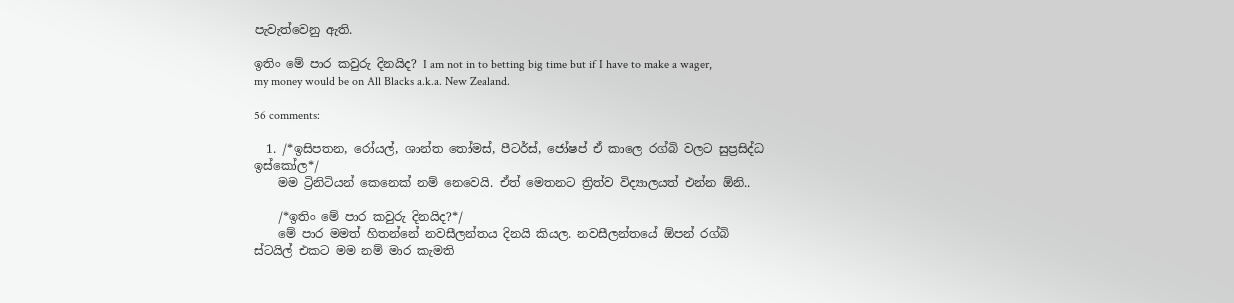පැවැත්වෙනු ඇති.

ඉතිං මේ පාර කවුරු දිනයිද? I am not in to betting big time but if I have to make a wager, my money would be on All Blacks a.k.a. New Zealand.

56 comments:

  1. /*ඉසිපතන, රෝයල්, ශාන්ත තෝමස්, පීටර්ස්, ජෝෂප් ඒ කාලෙ රග්බි වලට සුප්‍රසිද්ධ ඉස්කෝල*/
    මම ට්‍රිනිටියන් කෙනෙක් නම් නෙවෙයි. ඒත් මෙතනට ත්‍රිත්ව විද්‍යාලයත් එන්න ඕනි..

    /*ඉතිං මේ පාර කවුරු දිනයිද?*/
    මේ පාර මමත් හිතන්නේ නවසීලන්තය දිනයි කියල. නවසීලන්තයේ ඕපන් රග්බි ස්ටයිල් එකට මම නම් මාර කැමති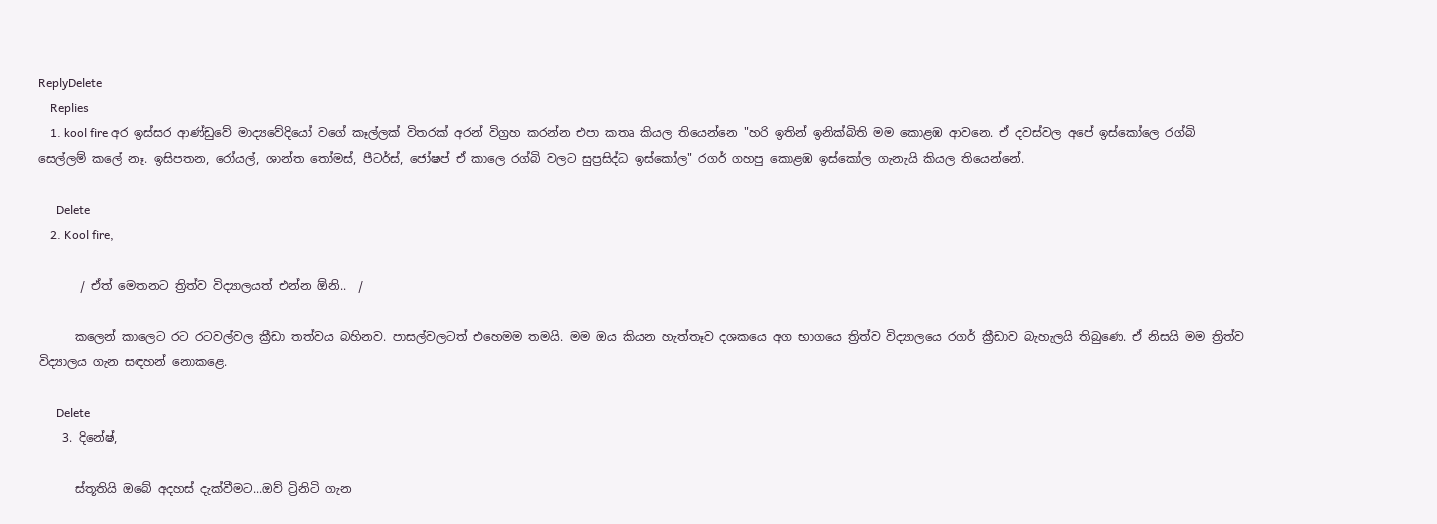ReplyDelete
    Replies
    1. kool fire අර ඉස්සර ආණ්ඩුවේ මාද්‍යවේදියෝ වගේ කෑල්ලක් විතරක් අරන් විග්‍රහ කරන්න එපා කතෘ කියල තියෙන්නෙ "හරි ඉතින් ඉනික්බිති මම කොළඹ ආවනෙ. ඒ දවස්වල අපේ ඉස්කෝලෙ රග්බි සෙල්ලම් කලේ නෑ. ඉසිපතන, රෝයල්, ශාන්ත තෝමස්, පීටර්ස්, ජෝෂප් ඒ කාලෙ රග්බි වලට සුප්‍රසිද්ධ ඉස්කෝල" රගර් ගහපු කොළඹ ඉස්කෝල ගැනැයි කියල තියෙන්නේ.

      Delete
    2. Kool fire,

       / ඒත් මෙතනට ත්‍රිත්ව විද්‍යාලයත් එන්න ඕනි..  /

      කලෙන් කාලෙට රට රටවල්වල ක්‍රීඩා තත්වය බහිනව. පාසල්වලටත් එහෙමම තමයි. මම ඔය කියන හැත්තෑව දශකයෙ අග භාගයෙ ත්‍රිත්ව විද්‍යාලයෙ රගර් ක්‍රීඩාව බැහැලයි තිබුණෙ. ඒ නිසයි මම ත්‍රිත්ව විද්‍යාලය ගැන සඳහන් නොකළෙ.

      Delete
    3. දිනේෂ්,

      ස්තූතියි ඔබේ අදහස් දැක්වීමට...ඔව් ට්‍රිනිටි ගැන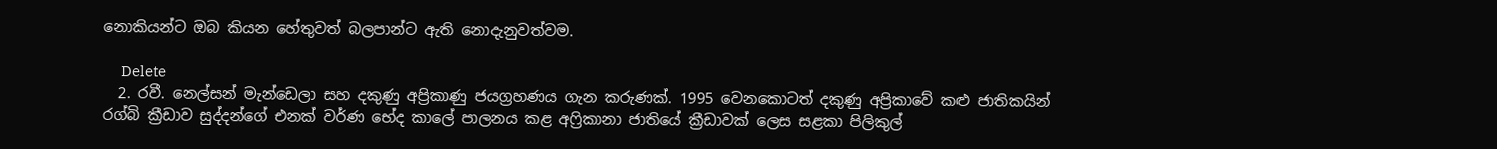නොකියන්ට ඔබ කියන හේතුවත් බලපාන්ට ඇති නොදැනුවත්වම.

      Delete
  2. රවී. නෙල්සන් මැන්ඩෙලා සහ දකුණු අප්‍රිකාණු ජයග්‍රහණය ගැන කරුණක්. 1995 වෙනකොටත් දකුණු අප්‍රිකාවේ කළු ජාතිකයින් රග්බි ක්‍රීඩාව සුද්දන්ගේ එනක් වර්ණ භේද කාලේ පාලනය කළ අෆ්‍රිකානා ජාතියේ ක්‍රීඩාවක් ලෙස සළකා පිලිකුල්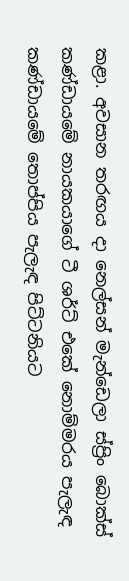කළා. අවසාන තරඟය දා නෙල්සන් මැන්ඩෙලා ස්ප්‍රිං බොක්ස් කණ්ඩායමේ නායකයාගේ ටී ශර්ට් එකේ නොම්මරය පැලැඳ කණ්ඩායමේ තොප්පිය පැලැඳ පිට්ටනියට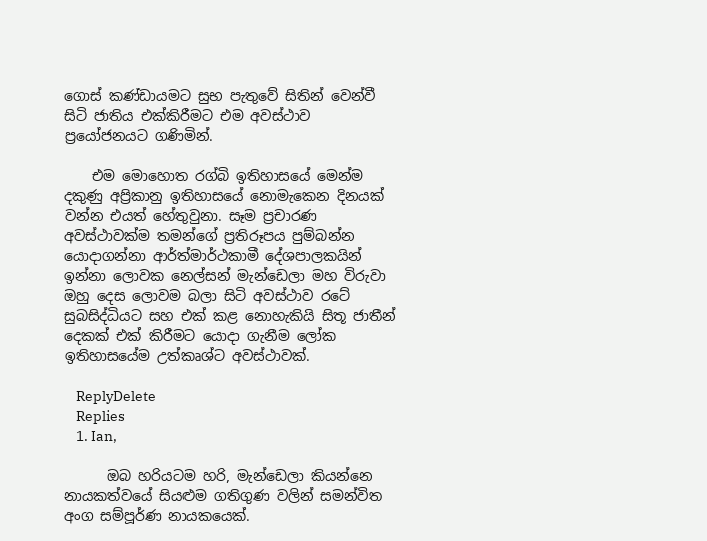ගොස් කණ්ඩායමට සුභ පැතුවේ සිතින් වෙන්වී සිටි ජාතිය එක්කිරීමට එම අවස්ථාව ප්‍රයෝජනයට ගණිමින්.

    එම මොහොත රග්බි ඉතිහාසයේ මෙන්ම දකුණු අප්‍රිකානු ඉතිහාසයේ නොමැකෙන දිනයක් වන්න එයත් හේතුවුනා. සෑම ප්‍රචාරණ අවස්ථාවක්ම තමන්ගේ ප්‍රතිරූපය පුම්බන්න යොදාගන්නා ආර්ත්මාර්ථකාමී දේශපාලකයින් ඉන්නා ලොවක නෙල්සන් මැන්ඩෙලා මහ විරුවා ඔහු දෙස ලොවම බලා සිටි අවස්ථාව රටේ සුබසිද්ධියට සහ එක් කළ නොහැකියි සිතූ ජාතීන් දෙකක් එක් කිරීමට යොදා ගැනීම ලෝක ඉතිහාසයේම උත්කෘශ්ට අවස්ථාවක්.

    ReplyDelete
    Replies
    1. Ian,

      ඔබ හරියටම හරි, මැන්ඩෙලා කියන්නෙ නායකත්වයේ සියළුම ගතිගුණ වලින් සමන්විත අංග සම්පූර්ණ නායකයෙක්.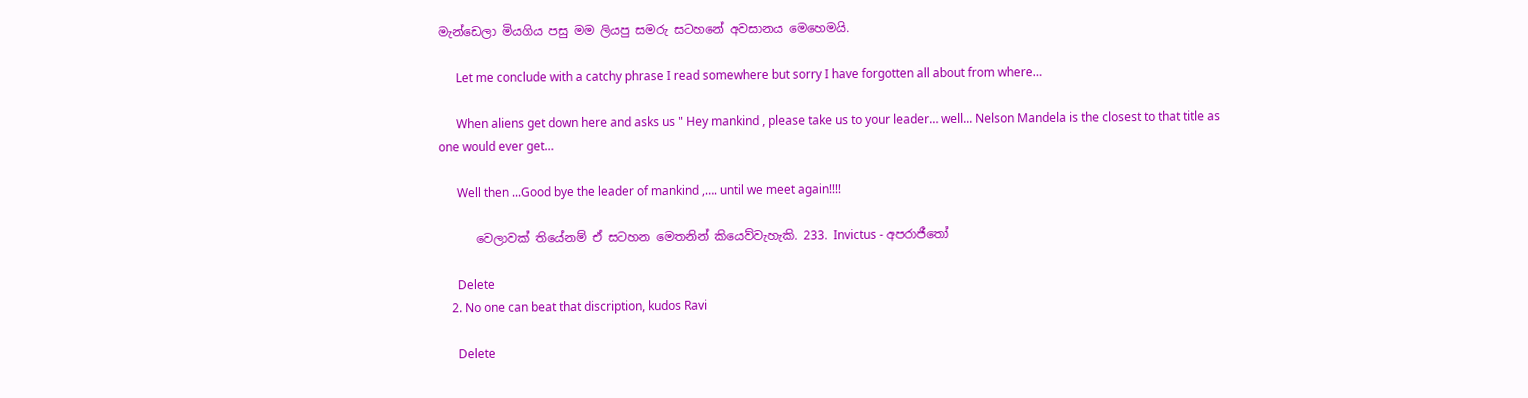මැන්ඩෙලා මියගිය පසු මම ලියපු සමරු සටහනේ අවසානය මෙහෙමයි.

      Let me conclude with a catchy phrase I read somewhere but sorry I have forgotten all about from where…

      When aliens get down here and asks us " Hey mankind , please take us to your leader… well... Nelson Mandela is the closest to that title as one would ever get…

      Well then ...Good bye the leader of mankind ,…. until we meet again!!!!

      වෙලාවක් තියේනම් ඒ සටහන මෙතනින් කියෙව්වැහැකි. 233. Invictus - අපරාජීතෝ

      Delete
    2. No one can beat that discription, kudos Ravi

      Delete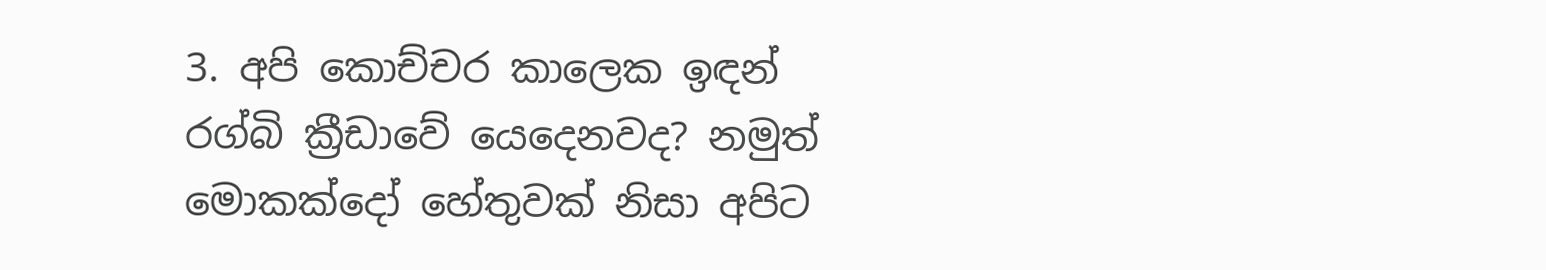3. අපි කොච්චර කාලෙක ඉඳන් රග්බි ක්‍රීඩාවේ යෙදෙනවද? නමුත් මොකක්දෝ හේතුවක් නිසා අපිට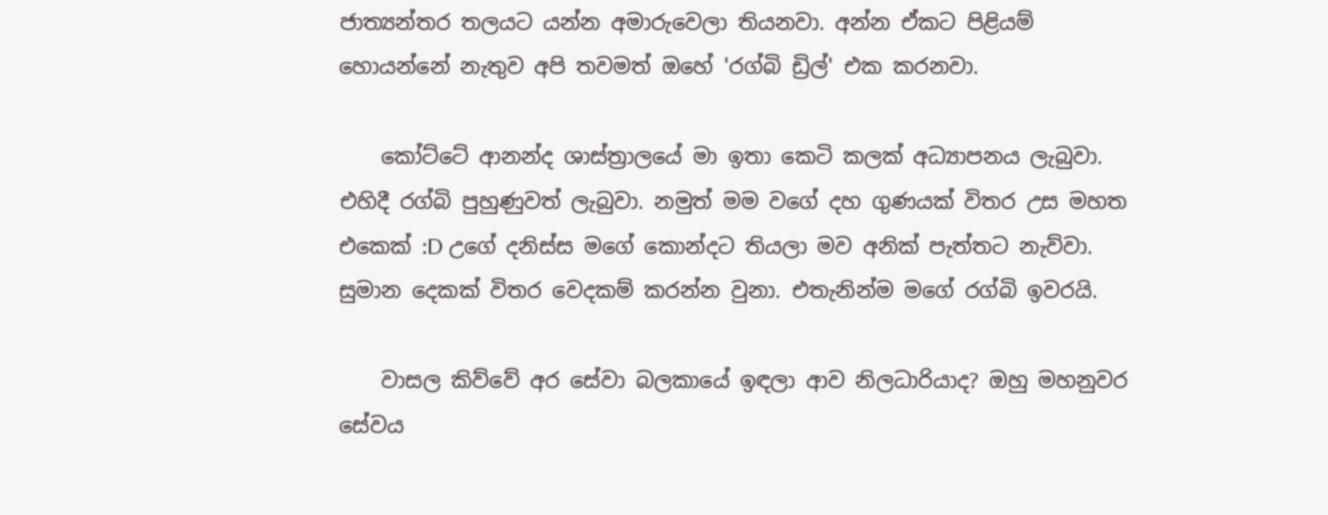ජාත්‍යන්තර තලයට යන්න අමාරුවෙලා තියනවා. අන්න ඒකට පිළියම් හොයන්නේ නැතුව අපි තවමත් ඔහේ 'රග්බි ඩ්‍රිල්' එක කරනවා.

    කෝට්ටේ ආනන්ද ශාස්ත්‍රාලයේ මා ඉතා කෙටි කලක් අධ්‍යාපනය ලැබුවා. එහිදී රග්බි පුහුණුවත් ලැබුවා. නමුත් මම වගේ දහ ගුණයක් විතර උස මහත එකෙක් :D උගේ දනිස්ස මගේ කොන්දට තියලා මව අනික් පැත්තට නැව්වා. සුමාන දෙකක් විතර වෙදකම් කරන්න වුනා. එතැනින්ම මගේ රග්බි ඉවරයි.

    වාසල කිව්වේ අර සේවා බලකායේ ඉඳලා ආව නිලධාරියාද? ඔහු මහනුවර සේවය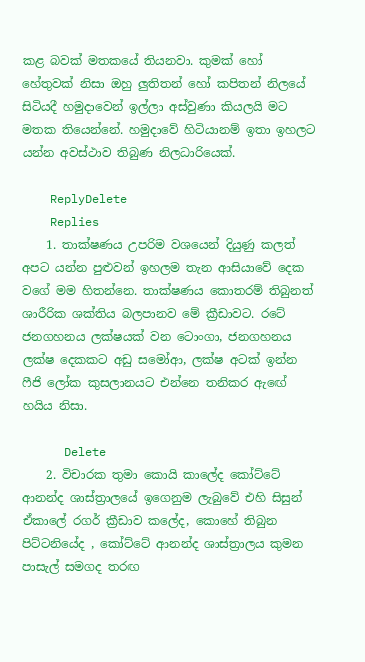කළ බවක් මතකයේ තියනවා. කුමක් හෝ හේතුවක් නිසා ඔහු ලුතිතන් හෝ කපිතන් නිලයේ සිටියදී හමුදාවෙන් ඉල්ලා අස්වුණා කියලයි මට මතක තියෙන්නේ. හමුදාවේ හිටියානම් ඉතා ඉහලට යන්න අවස්ථාව තිබුණ නිලධාරියෙක්.

    ReplyDelete
    Replies
    1. තාක්ෂණය උපරිම වශයෙන් දියුණු කලත් අපට යන්න පුළුවන් ඉහලම තැන ආසියාවේ දෙක වගේ මම හිතන්නෙ. තාක්ෂණය කොතරම් තිබුනත් ශාරීරික ශක්තිය බලපානව මේ ක්‍රීඩාවට. රටේ ජනගහනය ලක්ෂයක් වන ටොංගා, ජනගහනය ලක්ෂ දෙකකට අඩු සමෝආ, ලක්ෂ අටක් ඉන්න ෆීජි ලෝක කුසලානයට එන්නෙ තනිකර ඇ‍ඟේ හයිය නිසා.

      Delete
    2. විචාරක තුමා කොයි කාලේද කෝට්ටේ ආනන්ද ශාස්ත්‍රාලයේ ඉගෙනුම ලැබුවේ එහි සිසුන් ඒකාලේ රගර් ක්‍රීඩාව කලේද, කොහේ තිබුන පිට්ටනියේද , කෝට්ටේ ආනන්ද ශාස්ත්‍රාලය කුමන පාසැල් සමගද තරඟ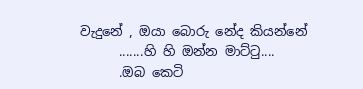වැදුනේ , ඔයා බොරු නේද කියන්නේ
      .......හි හි ඔන්න මාට්ටු....
      .ඔබ කෙටි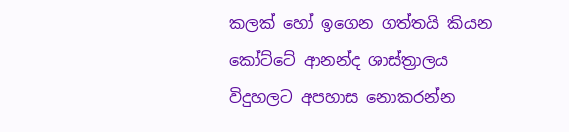කලක් හෝ ඉගෙන ගත්තයි කියන කෝට්ටේ ආනන්ද ශාස්ත්‍රාලය විදුහලට අපහාස නොකරන්න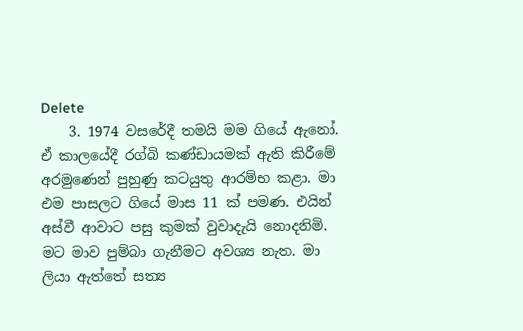Delete
    3. 1974 වසරේදී තමයි මම ගියේ ඇනෝ. ඒ කාලයේදී රග්බි කණ්ඩායමක් ඇති කිරීමේ අරමුණෙන් පුහුණු කටයුතු ආරම්භ කළා. මා එම පාසලට ගියේ මාස 11 ක් පමණ. එයින් අස්වී ආවාට පසු කුමක් වුවාදැයි නොදනිමි. මට මාව පුම්බා ගැනීමට අවශ්‍ය නැත. මා ලියා ඇත්තේ සත්‍ය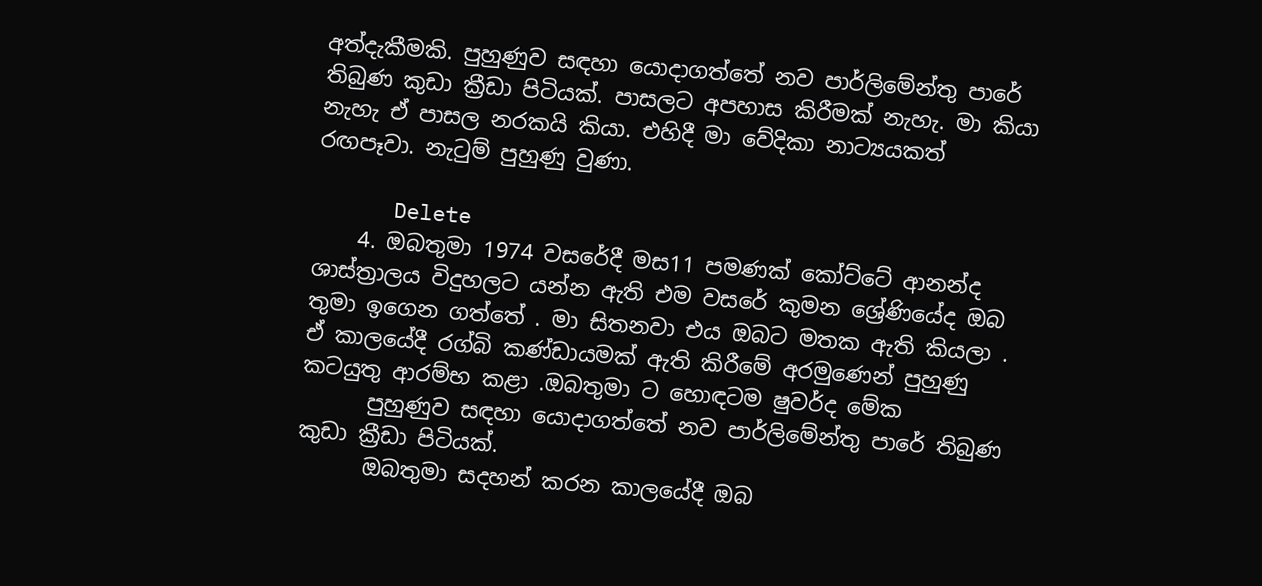අත්දැකීමකි. පුහුණුව සඳහා යොදාගත්තේ නව පාර්ලිමේන්තු පාරේ තිබුණ කුඩා ක්‍රීඩා පිටියක්. පාසලට අපහාස කිරීමක් නැහැ. මා කියා නැහැ ඒ පාසල නරකයි කියා. එහිදී මා වේදිකා නාට්‍යයකත් රඟපෑවා. නැටුම් පුහුණු වුණා.

      Delete
    4. ඔබතුමා 1974 වසරේදී මස11 පමණක් කෝට්ටේ ආනන්ද ශාස්ත්‍රාලය විදුහලට යන්න ඇති එම වසරේ කුමන ශ්‍රේණියේද ඔබ තුමා ඉගෙන ගත්තේ . මා සිතනවා එය ඔබට මතක ඇති කියලා . ඒ කාලයේදී රග්බි කණ්ඩායමක් ඇති කිරීමේ අරමුණෙන් පුහුණු කටයුතු ආරම්භ කළා .ඔබතුමා ට හොඳටම ෂුවර්ද මේක
      පුහුණුව සඳහා යොදාගත්තේ නව පාර්ලිමේන්තු පාරේ තිබුණ කුඩා ක්‍රීඩා පිටියක්.
      ඔබතුමා සදහන් කරන කාලයේදී ඔබ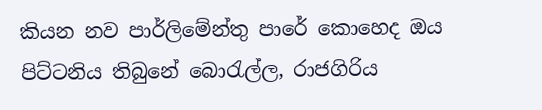කියන නව පාර්ලිමේන්තු පාරේ කොහෙද ඔය පිට්ටනිය තිබුනේ බොරැල්ල, රාජගිරිය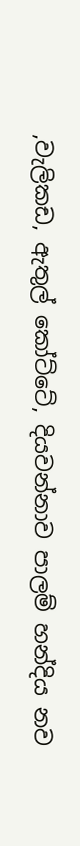,වැලිකඩ, ඇතුල් කෝට්ටේ, දියවන්නාව පාලම් හන්දිය නව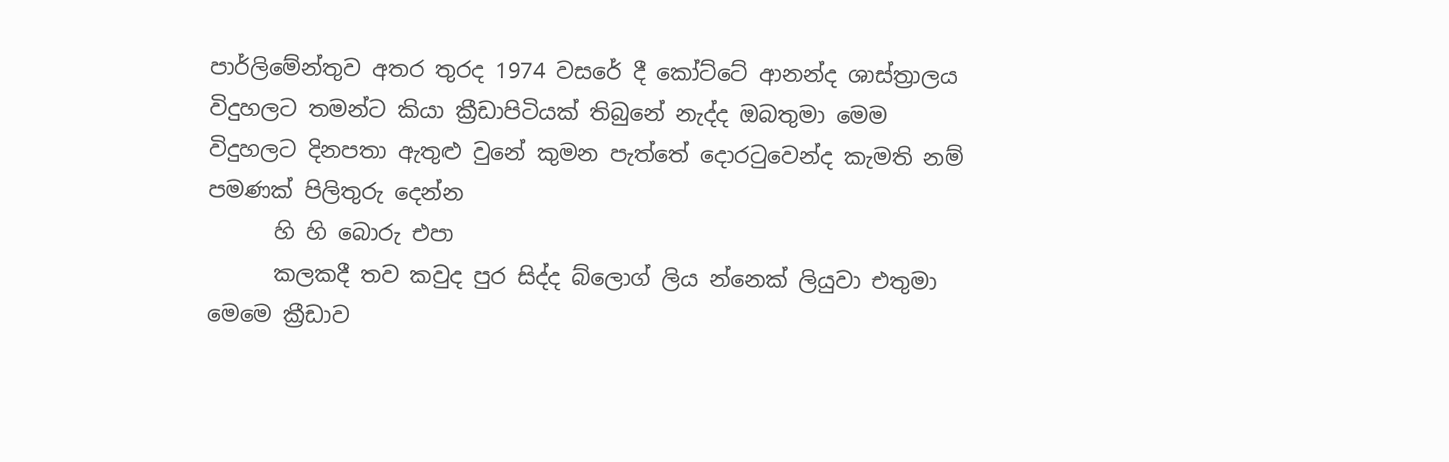පාර්ලිමේන්තුව අතර තුරද 1974 වසරේ දී කෝට්ටේ ආනන්ද ශාස්ත්‍රාලය විදුහලට තමන්ට කියා ක්‍රීඩාපිටියක් තිබුනේ නැද්ද ඔබතුමා මෙම විදුහලට දිනපතා ඇතුළු වුනේ කුමන පැත්තේ දොරටුවෙන්ද කැමති නම් පමණක් පිලිතුරු දෙන්න
      හි හි බොරු එපා
      කලකදී තව කවුද පුර සිද්ද බ්ලොග් ලිය න්නෙක් ලියුවා එතුමා මෙමෙ ක්‍රීඩාව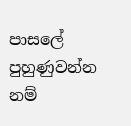පාසලේ පුහුණුවන්න නම්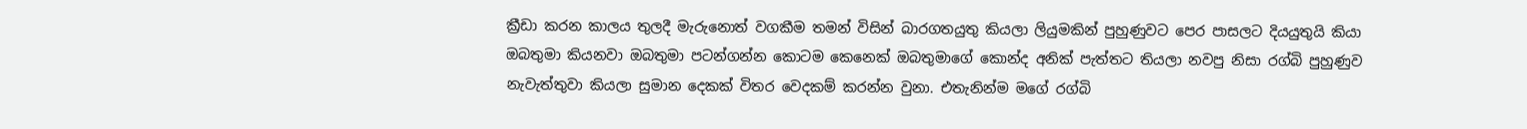ක්‍රීඩා කරන කාලය තුලදී මැරුනොත් වගකීම තමන් විසින් බාරගතයුතු කියලා ලියුමකින් පුහුණුවට පෙර පාසලට දියයුතුයි කියා ඔබතුමා කියනවා ඔබතුමා පටන්ගන්න කොටම කෙනෙක් ඔබතුමාගේ කොන්ද අනික් පැත්තට තියලා නවපු නිසා රග්බි පුහුණුව නැවැත්තුවා කියලා සුමාන දෙකක් විතර වෙදකම් කරන්න වුනා. එතැනින්ම මගේ රග්බි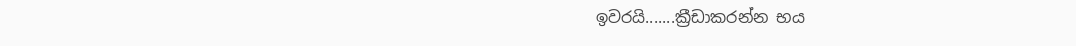ඉවරයි.......ක්‍රීඩාකරන්න භය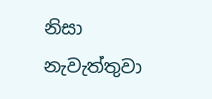නිසා නැවැත්තුවා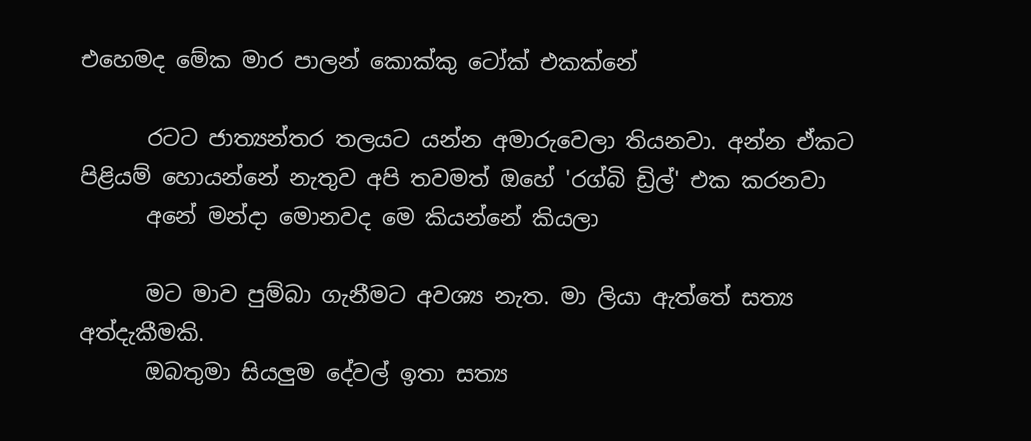එහෙමද මේක මාර පාලන් කොක්කු ටෝක් එකක්නේ

      රටට ජාත්‍යන්තර තලයට යන්න අමාරුවෙලා තියනවා. අන්න ඒකට පිළියම් හොයන්නේ නැතුව අපි තවමත් ඔහේ 'රග්බි ඩ්‍රිල්' එක කරනවා
      අනේ මන්දා මොනවද මෙ කියන්නේ කියලා

      මට මාව පුම්බා ගැනීමට අවශ්‍ය නැත. මා ලියා ඇත්තේ සත්‍ය අත්දැකීමකි.
      ඔබතුමා සියලුම දේවල් ඉතා සත්‍ය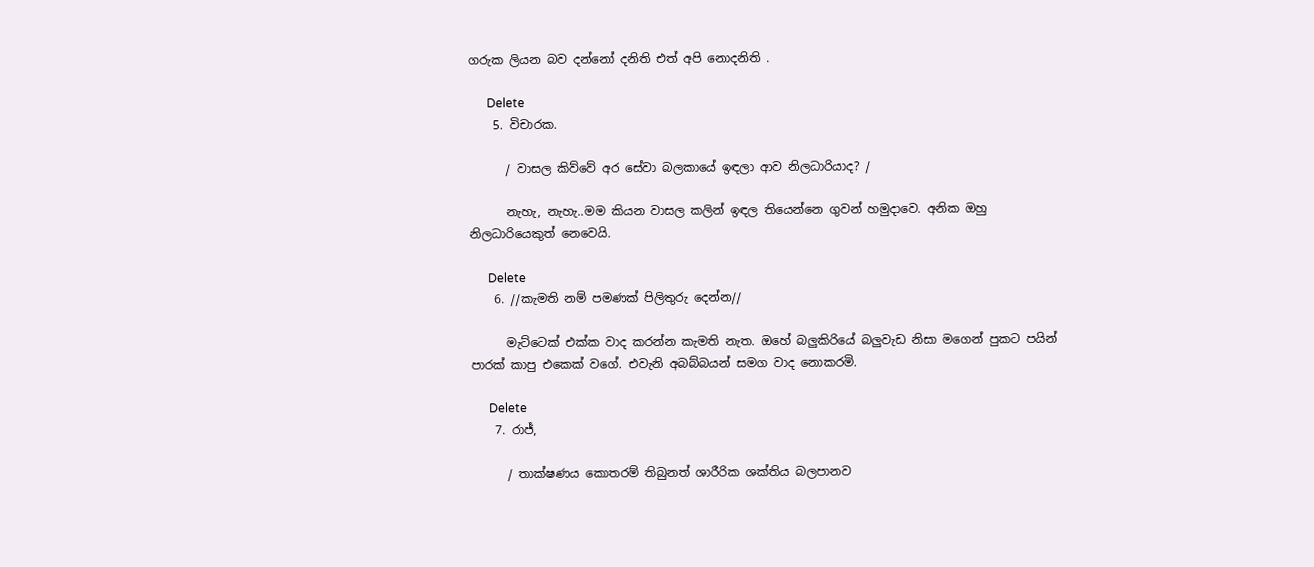ගරුක ලියන බව දන්නෝ දනිති එත් අපි නොදනිති .

      Delete
    5. විචාරක.

      / වාසල කිව්වේ අර සේවා බලකායේ ඉඳලා ආව නිලධාරියාද? /

      නැහැ, නැහැ..මම කියන වාසල කලින් ඉඳල තියෙන්නෙ ගුවන් හමුදාවෙ. අනික ඔහු නිලධාරියෙකුත් නෙවෙයි.

      Delete
    6. //කැමති නම් පමණක් පිලිතුරු දෙන්න//

      මැට්ටෙක් එක්ක වාද කරන්න කැමති නැත. ඔහේ බලුකිරියේ බලුවැඩ නිසා මගෙන් පුකට පයින් පාරක් කාපු එකෙක් වගේ. එවැනි අබබ්බයන් සමග වාද නොකරමි.

      Delete
    7. රාජ්,

      / තාක්ෂණය කොතරම් තිබුනත් ශාරීරික ශක්තිය බලපානව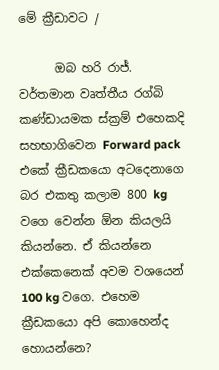මේ ක්‍රීඩාවට /

      ඔබ හරි රාජ්. වර්තමාන වෘත්තීය රග්බි කණ්ඩායමක ස්ක්‍රම් එහෙකදි සහභාගිවෙන Forward pack එකේ ක්‍රීඩකයො අටදෙනාගෙ බර එකතු කලාම 800 kg වගෙ වෙන්න ඕන කියලයි කියන්නෙ. ඒ කියන්නෙ එක්කෙනෙක් අවම වශයෙන් 100 kg වගෙ. එහෙම ක්‍රීඩකයො අපි කොහෙන්ද හොයන්නෙ?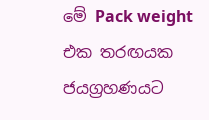මේ Pack weight එක තරඟයක ජයග්‍රහණයට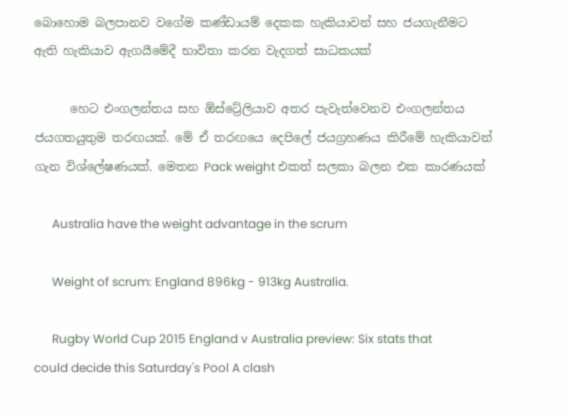බොහොම බලපානව වගේම කණ්ඩායම් දෙකක හැකියාවන් සහ ජයගැනීමට ඇති හැකියාව ඇගයීමේදී භාවිතා කරන වැදගත් සාධකයක්

      හෙට එංගලන්තය සහ ඕස්ට්‍රේලියාව අතර පැවැත්වෙනව එංගලන්තය ජයගතයුතුම තරඟයක්. මේ ඒ තරඟයෙ දෙපිලේ ජයග්‍රහණය කිරීමේ හැකියාවන් ගැන විශ්ලේෂණයක්. මෙතන Pack weight එකත් සලකා බලන එක කාරණයක්

      Australia have the weight advantage in the scrum

      Weight of scrum: England 896kg - 913kg Australia.

      Rugby World Cup 2015 England v Australia preview: Six stats that could decide this Saturday's Pool A clash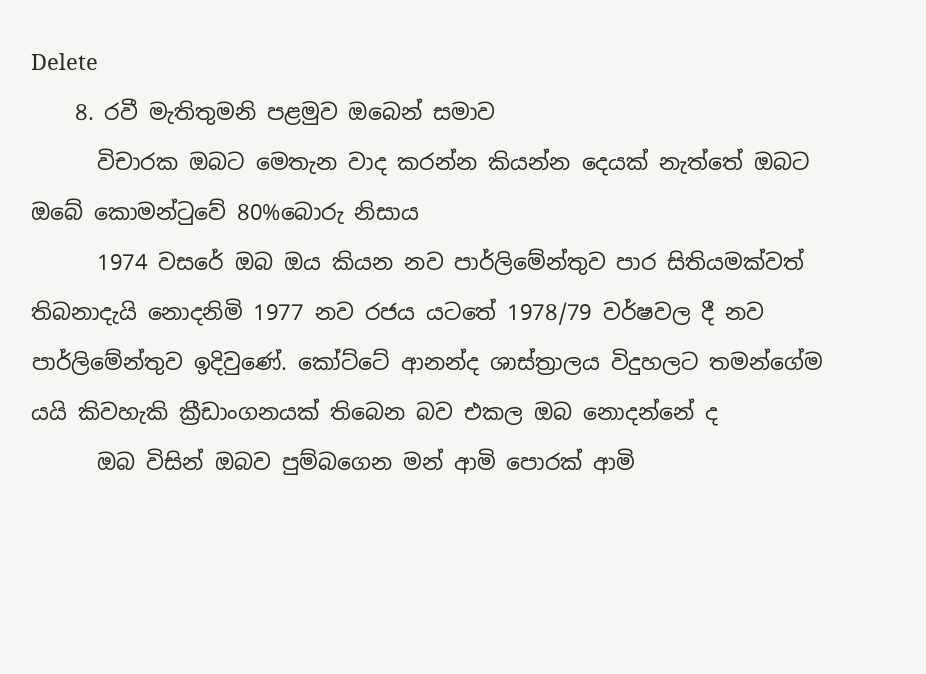Delete
    8. රවී මැතිතුමනි පළමුව ඔබෙන් සමාව
      විචාරක ඔබට මෙතැන වාද කරන්න කියන්න දෙයක් නැත්තේ ඔබට ඔබේ කොමන්ටුවේ 80%බොරු නිසාය
      1974 වසරේ ඔබ ඔය කියන නව පාර්ලිමේන්තුව පාර සිතියමක්වත් තිබනාදැයි නොදනිමි 1977 නව රජය යටතේ 1978/79 වර්ෂවල දී නව පාර්ලිමේන්තුව ඉදිවුණේ. කෝට්ටේ ආනන්ද ශාස්ත්‍රාලය විදුහලට තමන්ගේම යයි කිවහැකි ක්‍රීඩාංගනයක් තිබෙන බව එකල ඔබ නොදන්නේ ද
      ඔබ විසින් ඔබව පුම්බගෙන මන් ආමි පොරක් ආමි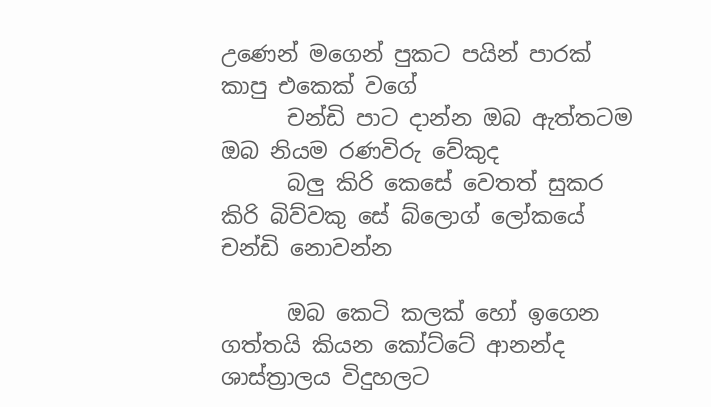උණෙන් මගෙන් පුකට පයින් පාරක් කාපු එකෙක් වගේ
      චන්ඩි පාට දාන්න ඔබ ඇත්තටම ඔබ නියම රණවිරු වේකුද
      බලු කිරි කෙසේ වෙතත් සුකර කිරි බිව්වකු සේ බ්ලොග් ලෝකයේ චන්ඩි නොවන්න

      ඔබ කෙටි කලක් හෝ ඉගෙන ගත්තයි කියන කෝට්ටේ ආනන්ද ශාස්ත්‍රාලය විදුහලට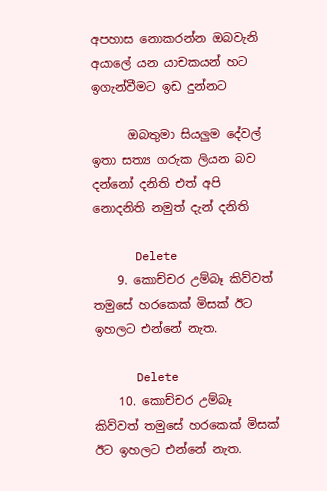අපහාස නොකරන්න ඔබවැනි අයාලේ යන යාචකයන් හට ඉගැන්වීමට ඉඩ දුන්නට

      ඔබතුමා සියලුම දේවල් ඉතා සත්‍ය ගරුක ලියන බව දන්නෝ දනිති එත් අපි නොදනිති නමුත් දැන් දනිති

      Delete
    9. කොච්චර උම්බෑ කිව්වත් තමුසේ හරකෙක් මිසක් ඊට ඉහලට එන්නේ නැත.

      Delete
    10. කොච්චර උම්බෑ කිව්වත් තමුසේ හරකෙක් මිසක් ඊට ඉහලට එන්නේ නැත.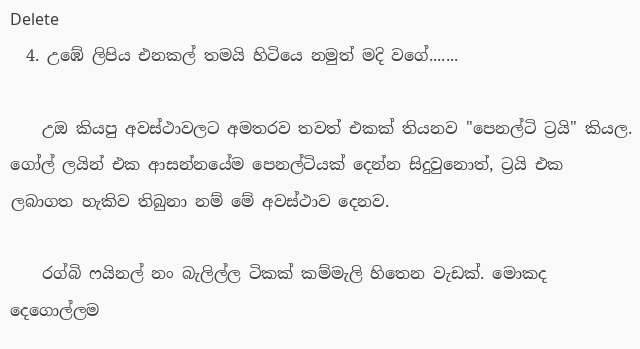Delete
  4. උඹේ ලිපිය එනකල් තමයි හිටියෙ නමුත් මදි වගේ.......

    උඔ කියපු අවස්ථාවලට අමතරව තවත් එකක් තියනව "පෙනල්ටි ට්‍රයි" කියල. ගෝල් ලයින් එක ආසන්නයේම පෙනල්ටියක් දෙන්න සිදුවුනොත්, ට්‍රයි එක ලබාගත හැකිව තිබුනා නම් මේ අවස්ථාව දෙනව.

    රග්බි ෆයිනල් නං බැලිල්ල ටිකක් කම්මැලි හිතෙන වැඩක්. මොකද දෙගොල්ලම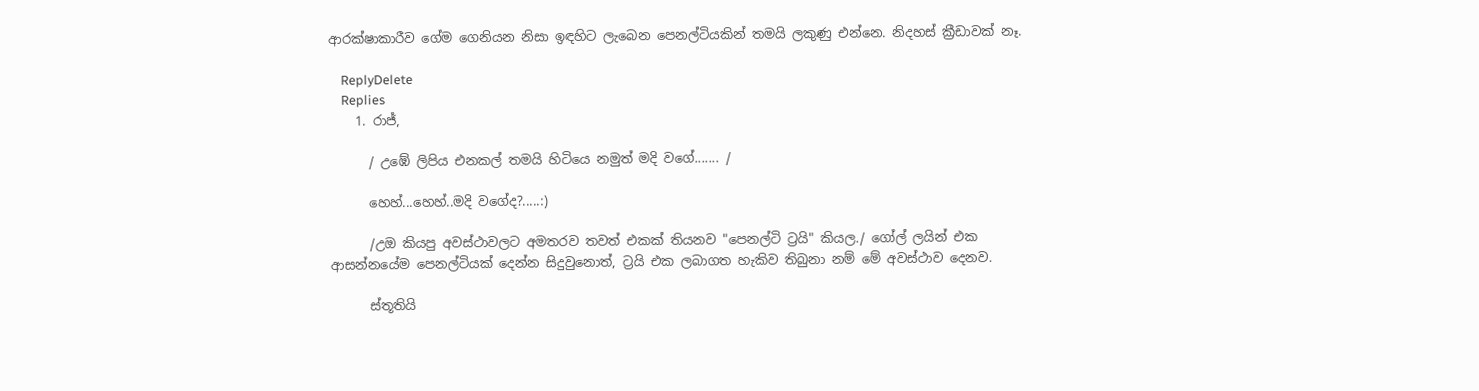ආරක්ෂාකාරීව ගේම ගෙනියන නිසා ඉඳහිට ලැබෙන පෙනල්ටියකින් තමයි ලකුණු එන්නෙ. නිදහස් ක්‍රීඩාවක් නෑ.

    ReplyDelete
    Replies
    1. රාජ්,

      / උඹේ ලිපිය එනකල් තමයි හිටියෙ නමුත් මදි වගේ....... /

      හෙහ්...හෙහ්..මදි වගේද?.....:)

      /උඔ කියපු අවස්ථාවලට අමතරව තවත් එකක් තියනව "පෙනල්ටි ට්‍රයි" කියල./ ගෝල් ලයින් එක ආසන්නයේම පෙනල්ටියක් දෙන්න සිදුවුනොත්, ට්‍රයි එක ලබාගත හැකිව තිබුනා නම් මේ අවස්ථාව දෙනව.

      ස්තූතියි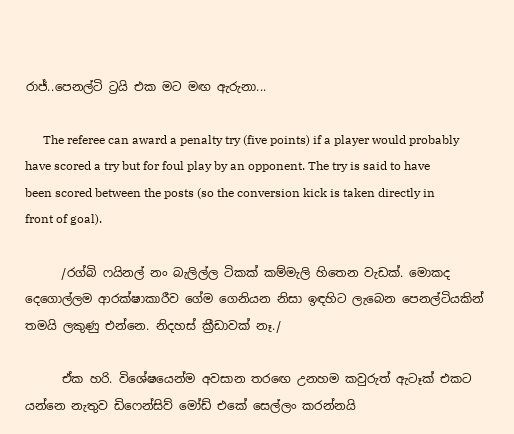රාජ්..පෙනල්ටි ට්‍රයි එක මට මඟ ඇරුනා...

      The referee can award a penalty try (five points) if a player would probably have scored a try but for foul play by an opponent. The try is said to have been scored between the posts (so the conversion kick is taken directly in front of goal).

      /රග්බි ෆයිනල් නං බැලිල්ල ටිකක් කම්මැලි හිතෙන වැඩක්. මොකද දෙගොල්ලම ආරක්ෂාකාරීව ගේම ගෙනියන නිසා ඉඳහිට ලැබෙන පෙනල්ටියකින් තමයි ලකුණු එන්නෙ. නිදහස් ක්‍රීඩාවක් නෑ./

      ඒක හරි. විශේෂයෙන්ම අවසාන තරඟෙ උනහම කවුරුත් ඇටෑක් එකට යන්නෙ නැතුව ඩිෆෙන්සිව් මෝඩ් එකේ සෙල්ලං කරන්නයි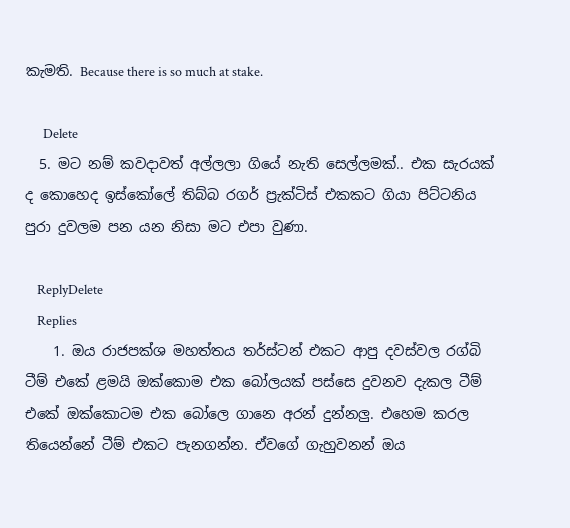කැමති. Because there is so much at stake.

      Delete
  5. මට නම් කවදාවත් අල්ලලා ගියේ නැති සෙල්ලමක්.. එක සැරයක් ද කොහෙද ඉස්කෝලේ තිබ්බ රගර් ප්‍රැක්ටිස් එකකට ගියා පිට්ටනිය පුරා දුවලම පන යන නිසා මට එපා වුණා.

    ReplyDelete
    Replies
    1. ඔය රාජපක්ශ මහත්තය තර්ස්ටන් එකට ආපු දවස්වල රග්බි ටීම් එකේ ළමයි ඔක්කොම එක බෝලයක් පස්සෙ දුවනව දැකල ටීම් එකේ ඔක්කොටම එක බෝලෙ ගානෙ අරන් දුන්නලු. එහෙම කරල තියෙන්නේ ටීම් එකට පැනගන්න. ඒවගේ ගැහුවනන් ඔය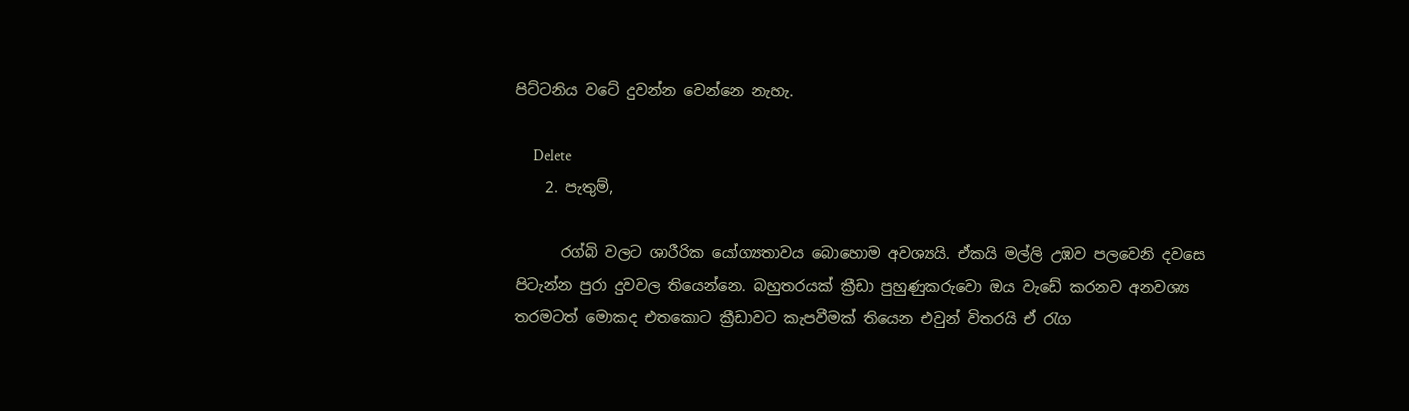පිට්ටනිය වටේ දුවන්න වෙන්නෙ නැහැ.

      Delete
    2. පැතුම්,

      රග්බි වලට ශාරීරික යෝග්‍යතාවය බොහොම අවශ්‍යයි. ඒකයි මල්ලි උඹව පලවෙනි දවසෙ පිටැන්න පුරා දුවවල තියෙන්නෙ. බහුතරයක් ක්‍රීඩා පුහුණුකරුවො ඔය වැඩේ කරනව අනවශ්‍ය තරමටත් මොකද එතකොට ක්‍රීඩාවට කැපවීමක් තියෙන එවුන් විතරයි ඒ රැග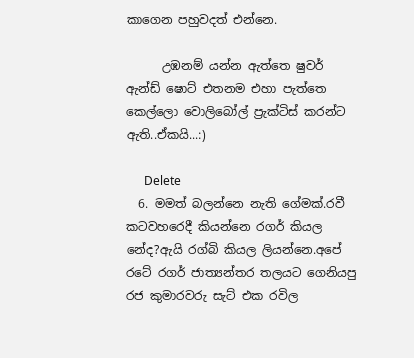කාගෙන පහුවදත් එන්නෙ.

      උඹනම් යන්න ඇත්තෙ ෂුවර් ඇන්ඩ් ෂොට් එතනම එහා පැත්තෙ කෙල්ලො වොලිබෝල් ප්‍රැක්ටිස් කරන්ට ඇති..ඒකයි...:)

      Delete
  6. මමත් බලන්නෙ නැති ගේමක්.රවී කටවහරෙදී කියන්නෙ රගර් කියල නේද?ඇයි රග්බි කියල ලියන්නෙ.අපේ රටේ රගර් ජාත්‍යන්තර තලයට ගෙනියපු රජ කුමාරවරු සැට් එක රවිල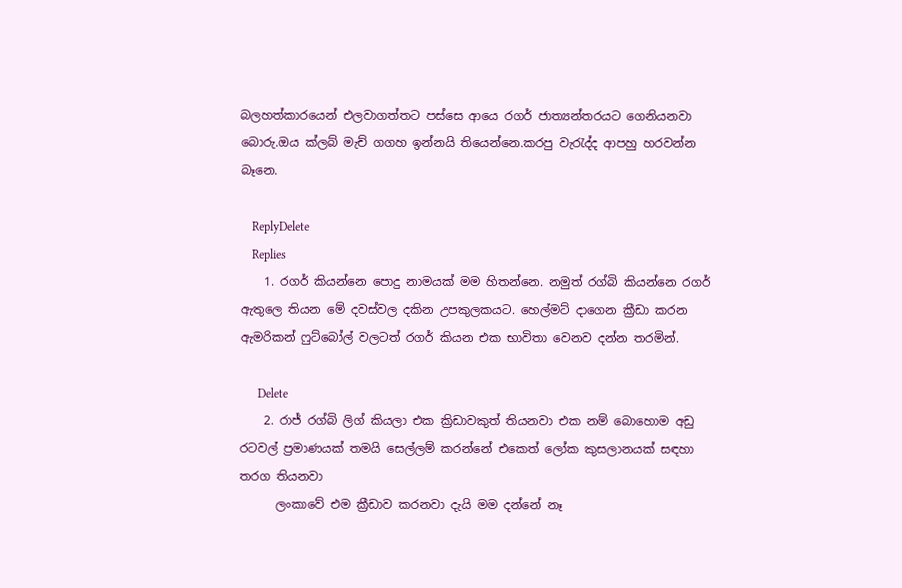බලහත්කාරයෙන් එලවාගත්තට පස්සෙ ආයෙ රගර් ජාත්‍යන්තරයට ගෙනියනවා බොරු.ඔය ක්ලබ් මැච් ගගහ ඉන්නයි තියෙන්නෙ.කරපු වැරැද්ද ආපහු හරවන්න බෑනෙ.

    ReplyDelete
    Replies
    1. රගර් කියන්නෙ පොදු නාමයක් මම හිතන්නෙ. නමුත් රග්බි කියන්නෙ රගර් ඇතුලෙ තියන මේ දවස්වල දකින උපකුලකයට. හෙල්මට් දාගෙන ක්‍රීඩා කරන ඇමරිකන් ෆුට්බෝල් වලටත් රගර් කියන එක භාවිතා වෙනව දන්න තරමින්.

      Delete
    2. රාජ් රග්බි ලිග් කියලා එක ක්‍රිඩාවකුත් තියනවා එක නම් බොහොම අඩු රටවල් ප්‍රමාණයක් තමයි සෙල්ලම් කරන්නේ එකෙත් ලෝක කුසලානයක් සඳහා තරග තියනවා
      ලංකාවේ එම ක්‍රීඩාව කරනවා දැයි මම දන්නේ නෑ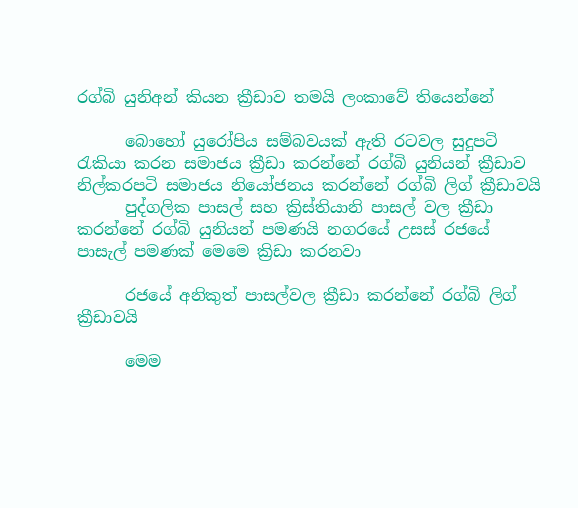රග්බි යුනිඅන් කියන ක්‍රීඩාව තමයි ලංකාවේ තියෙන්නේ

      බොහෝ යුරෝපිය සම්බවයක් ඇති රටවල සුදුපටි රැකියා කරන සමාජය ක්‍රීඩා කරන්නේ රග්බි යුනියන් ක්‍රීඩාව නිල්කරපටි සමාජය නියෝජනය කරන්නේ රග්බි ලිග් ක්‍රීඩාවයි
      පුද්ගලික පාසල් සහ ක්‍රිස්තියානි පාසල් වල ක්‍රීඩා කරන්නේ රග්බි යුනියන් පමණයි නගරයේ උසස් රජයේ පාසැල් පමණක් මෙමෙ ක්‍රිඩා කරනවා

      රජයේ අනිකුත් පාසල්වල ක්‍රීඩා කරන්නේ රග්බි ලිග් ක්‍රීඩාවයි

      මෙම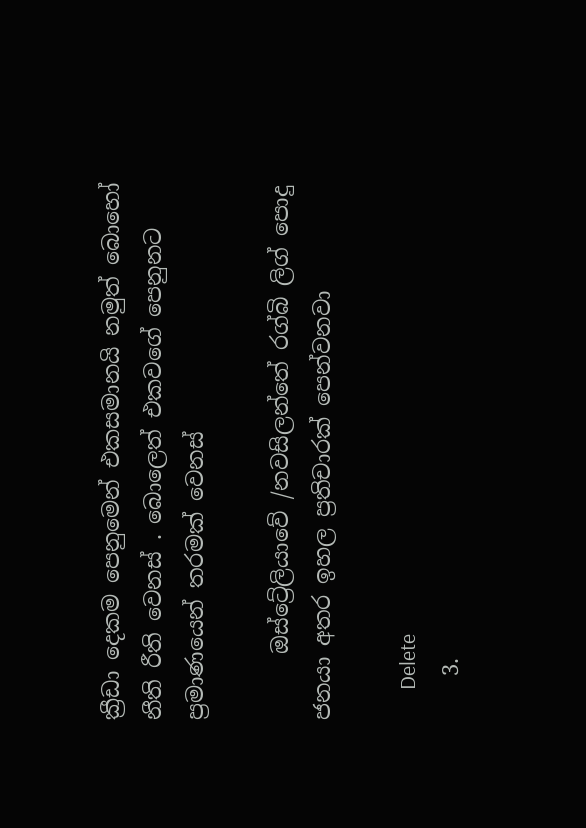ක්‍රීඩා දෙකම පෙනුමෙන් එකසමානයි නමුත් බොහෝ නීති රීති වෙනස් . බොලෙත් එකවගේ පෙනුනට ප්‍රමාණයෙන් තරමක් වෙනස්

      ඔස්ට්‍රේලියාවේ /නවසිලන්තේ රග්බි ලිග් පොදු ජනයා අතර ඉහල ප්‍රතිචාරක් පෙන්වනවා

      Delete
    3.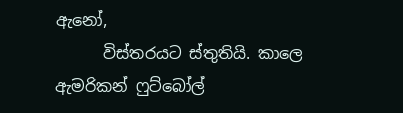ඇනෝ,
      විස්තරයට ස්තුතියි. කාලෙ ඇමරිකන් ෆුට්බෝල්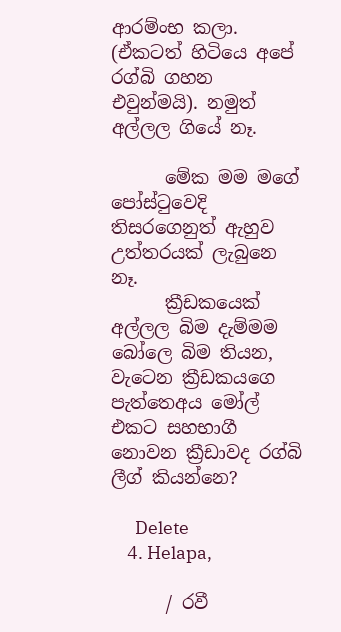ආරම්ංභ කලා. (ඒකටත් හිටියෙ අපේ රග්බි ගහන එවුන්මයි). නමුත් අල්ලල ගියේ නෑ.

      මේක මම මගේ පෝස්ටුවෙදි තිසරගෙනුත් ඇහුව උත්තරයක් ලැබුනෙ නෑ.
      ක්‍රීඩකයෙක් අල්ලල බිම දැම්මම බෝලෙ බිම තියන, වැටෙන ක්‍රීඩකයගෙ පැත්තෙඅය මෝල් එකට සහභාගී නොවන ක්‍රීඩාවද රග්බි ලීග් කියන්නෙ?

      Delete
    4. Helapa,

      / රවී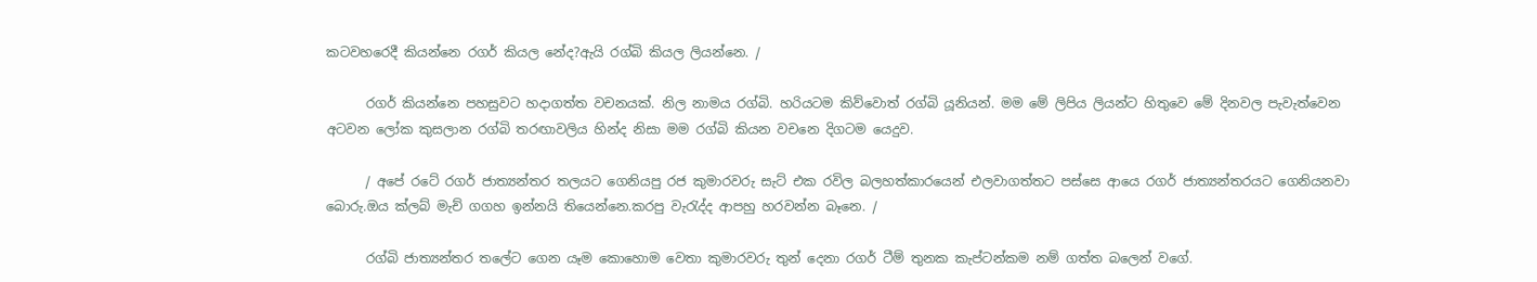කටවහරෙදී කියන්නෙ රගර් කියල නේද?ඇයි රග්බි කියල ලියන්නෙ. /

      රගර් කියන්නෙ පහසුවට හදාගත්ත වචනයක්. නිල නාමය රග්බි. හරියටම කිව්වොත් රග්බි යූනියන්. මම මේ ලිපිය ලියන්ට හිතුවෙ මේ දිනවල පැවැත්වෙන අටවන ලෝක කුසලාන රග්බි තරඟාවලිය හින්ද නිසා මම රග්බි කියන වචනෙ දිගටම යෙදුව.

      / අපේ රටේ රගර් ජාත්‍යන්තර තලයට ගෙනියපු රජ කුමාරවරු සැට් එක රවිල බලහත්කාරයෙන් එලවාගත්තට පස්සෙ ආයෙ රගර් ජාත්‍යන්තරයට ගෙනියනවා බොරු.ඔය ක්ලබ් මැච් ගගහ ඉන්නයි තියෙන්නෙ.කරපු වැරැද්ද ආපහු හරවන්න බෑනෙ. /

      රග්බි ජාත්‍යන්තර තලේට ගෙන යෑම කොහොම වෙතා කුමාරවරු තුන් දෙනා රගර් ටීම් තුනක කැප්ටන්කම නම් ගත්ත බලෙන් වගේ.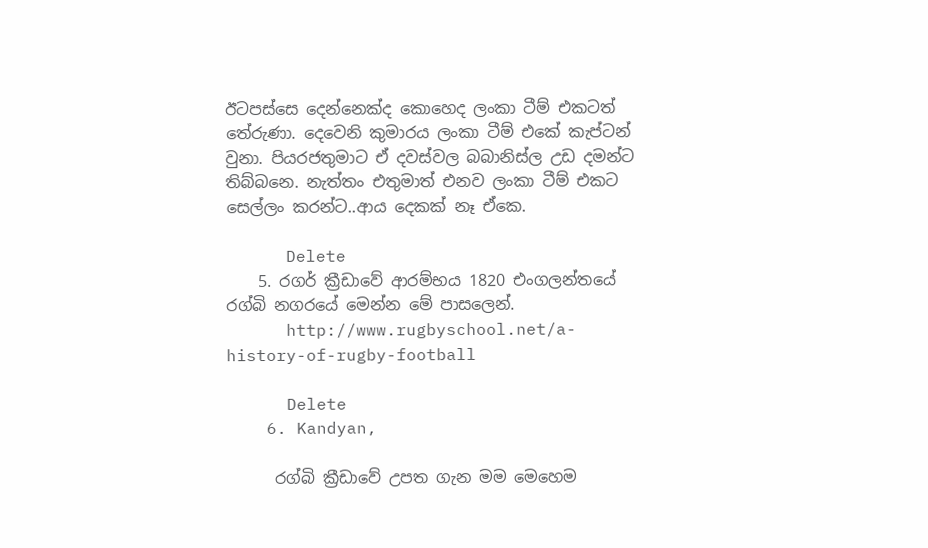ඊටපස්සෙ දෙන්නෙක්ද කොහෙද ලංකා ටීම් එකටත් තේරුණා. දෙවෙනි කුමාරය ලංකා ටීම් එකේ කැප්ටන් වුනා. පියරජතුමාට ඒ දවස්වල බබානිස්ල උඩ දමන්ට තිබ්බනෙ. නැත්තං එතුමාත් එනව ලංකා ටීම් එකට සෙල්ලං කරන්ට..ආය දෙකක් නෑ ඒකෙ.

      Delete
    5. රගර් ක්‍රීඩාවේ ආරම්භය 1820 එංගලන්තයේ රග්බි නගරයේ මෙන්න මේ පාසලෙන්.
      http://www.rugbyschool.net/a-history-of-rugby-football

      Delete
    6. Kandyan,

      රග්බි ක්‍රීඩාවේ උපත ගැන මම මෙහෙම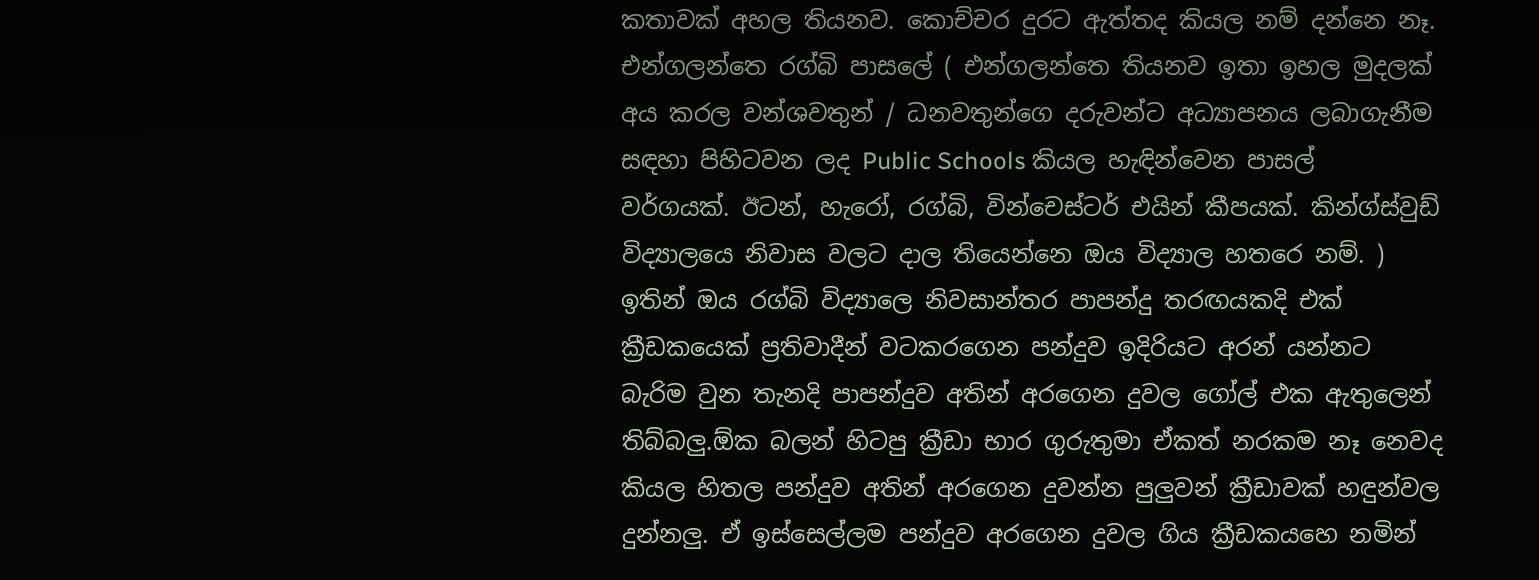කතාවක් අහල තියනව. කොච්චර දුරට ඇත්තද කියල නම් දන්නෙ නෑ. එන්ගලන්තෙ රග්බි පාසලේ ( එන්ගලන්තෙ තියනව ඉතා ඉහල මුදලක් අය කරල වන්ශවතුන් / ධනවතුන්ගෙ දරුවන්ට අධ්‍යාපනය ලබාගැනීම සඳහා පිහිටවන ලද Public Schools කියල හැඳින්වෙන පාසල් වර්ගයක්. ඊටන්, හැරෝ, රග්බි, වින්චෙස්ටර් එයින් කීපයක්. කින්ග්ස්වුඩ් විද්‍යාලයෙ නිවාස වලට දාල තියෙන්නෙ ඔය විද්‍යාල හතරෙ නම්. ) ඉතින් ඔය රග්බි විද්‍යාලෙ නිවසාන්තර පාපන්දු තරඟයකදි එක් ක්‍රීඩකයෙක් ප්‍රතිවාදීන් වටකරගෙන පන්දුව ඉදිරියට අරන් යන්නට බැරිම වුන තැනදි පාපන්දුව අතින් අරගෙන දුවල ගෝල් එක ඇතුලෙන් තිබ්බලු.ඕක බලන් හිටපු ක්‍රීඩා භාර ගුරුතුමා ඒකත් නරකම නෑ නෙවද කියල හිතල පන්දුව අතින් අරගෙන දුවන්න පුලුවන් ක්‍රීඩාවක් හඳුන්වල දුන්නලු. ඒ ඉස්සෙල්ලම පන්දුව අරගෙන දුවල ගිය ක්‍රීඩකයහෙ නමින්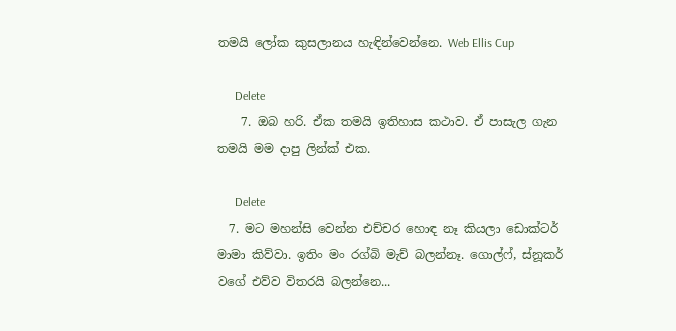තමයි ලෝක කුසලානය හැඳින්වෙන්නෙ. Web Ellis Cup

      Delete
    7. ඔබ හරි. ඒක තමයි ඉතිහාස කථාව. ඒ පාසැල ගැන තමයි මම දාපු ලින්ක් එක.

      Delete
  7. මට මහන්සි වෙන්න එච්චර හොඳ නෑ කියලා ඩොක්ටර් මාමා කිව්වා. ඉතිං මං රග්බි මැච් බලන්නෑ. ගොල්ෆ්, ස්නූකර් වගේ එව්ව විතරයි බලන්නෙ...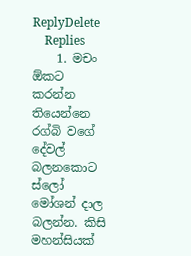ReplyDelete
    Replies
    1. මචං ඕකට කරන්න තියෙන්නෙ රග්බි වගේ දේවල් බලනකොට ස්ලෝ මෝශන් දාල බලන්න. කිසි මහන්සියක්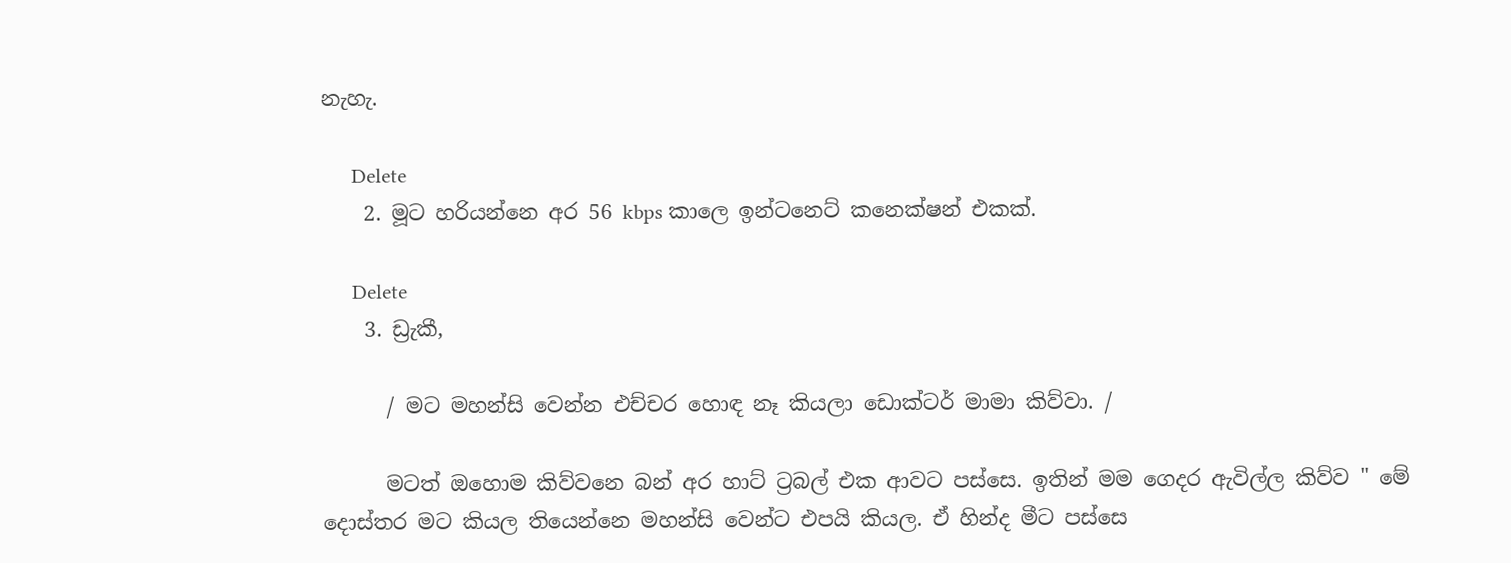නැහැ.

      Delete
    2. මූට හරියන්නෙ අර 56 kbps කාලෙ ඉන්ටනෙට් කනෙක්ෂන් එකක්.

      Delete
    3. ඩ්‍රැකී,

      / මට මහන්සි වෙන්න එච්චර හොඳ නෑ කියලා ඩොක්ටර් මාමා කිව්වා. /

      මටත් ඔහොම කිව්වනෙ බන් අර හාට් ට්‍රබල් එක ආවට පස්සෙ. ඉතින් මම ගෙදර ඇවිල්ල කිව්ව " මේ දොස්තර මට කියල තියෙන්නෙ මහන්සි වෙන්ට එපයි කියල. ඒ හින්ද මීට පස්සෙ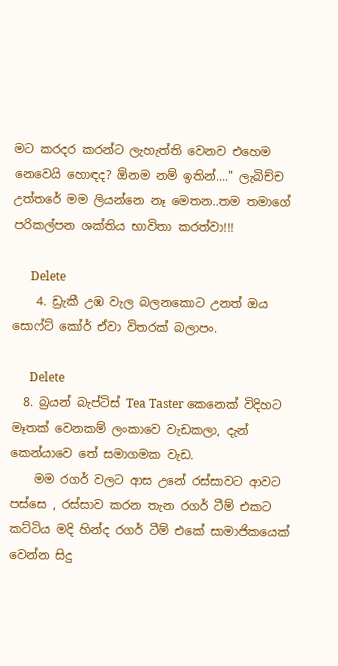මට කරදර කරන්ට ලැහැත්ති වෙනව එහෙම නෙවෙයි හොඳද? ඕනම නම් ඉතින්...." ලැබිච්ච උත්තරේ මම ලියන්නෙ නෑ මෙතන..තම තමාගේ පරිකල්පන ශක්තිය භාවිතා කරත්වා!!!

      Delete
    4. ඩ්‍රැකී උඹ වැල බලනකොට උනත් ඔය සොෆ්ට් කෝර් ඒවා විතරක් බලාපං.

      Delete
  8. බ්‍රයන් බැප්ටිස් Tea Taster කෙනෙක් විදිහට මෑතක් වෙනකම් ලංකාවෙ වැඩකලා, දැන් කෙන්යාවෙ තේ සමාගමක වැඩ.
    මම රගර් වලට ආස උනේ රස්සාවට ආවට පස්සෙ , රස්සාව කරන තැන රගර් ටීම් එකට කට්ටිය මදි හින්ද රගර් ටීම් එකේ සාමාජිකයෙක් වෙන්න සිදු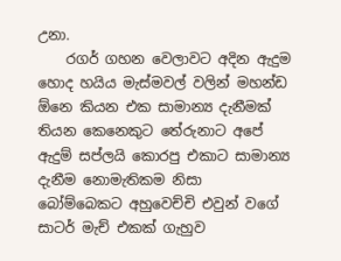උනා.
    රගර් ගහන වෙලාවට අදින ඇදුම හොද හයිය මැස්මවල් වලින් මහන්ඩ ඕනෙ කියන එක සාමාන්‍ය දැනීමක් තියන කෙනෙකුට තේරුනාට අපේ ඇදුම් සප්ලයි කොරපු එකාට සාමාන්‍ය දැනීම නොමැතිකම නිසා බෝම්බෙකට අහුවෙච්චි එවුන් වගේ සාටර් මැච් එකක් ගැහුව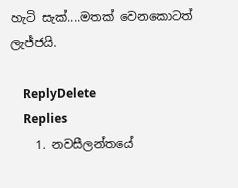හැටි සැක්....මතක් වෙනකොටත් ලැජ්ජයි.

    ReplyDelete
    Replies
    1. නවසීලන්තයේ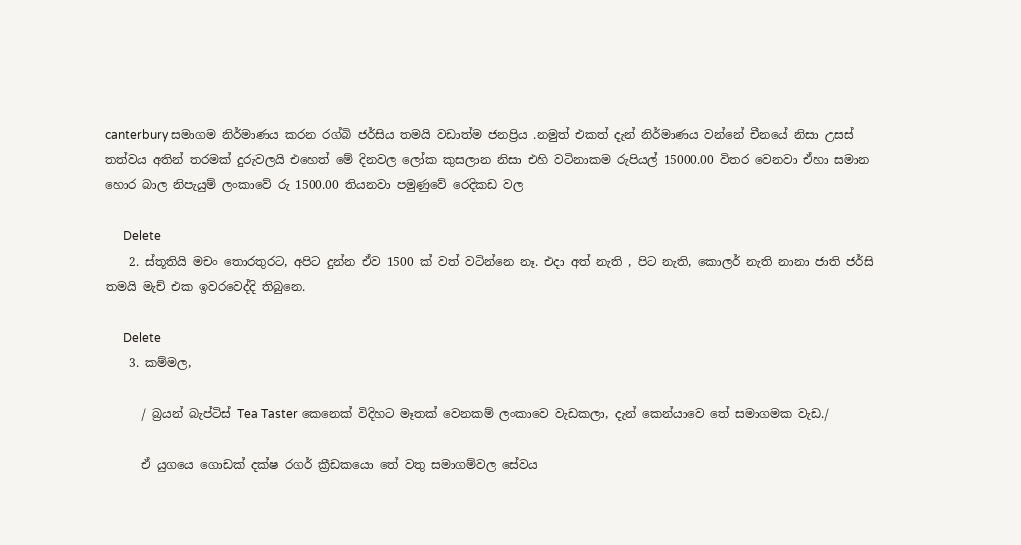canterbury සමාගම නිර්මාණය කරන රග්බි ජර්සිය තමයි වඩාත්ම ජනප්‍රිය .නමුත් එකත් දැන් නිර්මාණය වන්නේ චීනයේ නිසා උසස් තත්වය අතින් තරමක් දුරුවලයි එහෙත් මේ දිනවල ලෝක කුසලාන නිසා එහි වටිනාකම රුපියල් 15000.00 විතර වෙනවා ඒහා සමාන හොර බාල නිපැයුම් ලංකාවේ රු 1500.00 තියනවා පමුණුවේ රෙදිකඩ වල

      Delete
    2. ස්තූතියි මචං තොරතුරට, අපිට දුන්න ඒව 1500 ක් වත් වටින්නෙ නෑ. එදා අත් නැති , පිට නැති, කොලර් නැති නානා ජාති ජර්සි තමයි මැච් එක ඉවරවෙද්දි තිබුනෙ.

      Delete
    3. කම්මල,

      / බ්‍රයන් බැප්ටිස් Tea Taster කෙනෙක් විදිහට මෑතක් වෙනකම් ලංකාවෙ වැඩකලා, දැන් කෙන්යාවෙ තේ සමාගමක වැඩ./

      ඒ යුගයෙ ගොඩක් දක්ෂ රගර් ක්‍රීඩකයො තේ වතු සමාගම්වල සේවය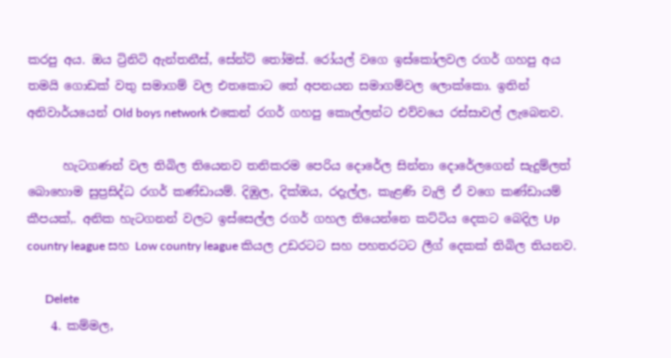කරපු අය. ඔය ට්‍රිනිටි ඇන්තනීස්, සේන්ට් තෝමස්. රෝයල් වගෙ ඉස්කෝලවල රගර් ගහපු අය තමයි ගොඩක් වතු සමාගම් වල එතකොට තේ අපනයන සමාගම්වල ලොක්කො. ඉතින් අනිවාර්යයෙන් Old boys network එකෙන් රගර් ගහපු කොල්ලන්ට එව්වයෙ රස්සාවල් ලැබෙනව.

      හැටගණන් වල තිබිල තියෙනව තනිකරම පෙරිය දොරේල සින්නා දොරේලගෙන් සැදුම්ලත් බොහොම සුප්‍රසිද්ධ රගර් කණ්ඩායම්. දිඹුල, දික්ඔය, රදැල්ල, කැළණි වැලි ඒ වගෙ කණ්ඩායම් කීපයක්,. අනික හැටගනන් වලට ඉස්සෙල්ල රගර් ගහල තියෙන්නෙ කට්ටිය දෙකට බෙදිල Up country league සහ Low country league කියල උඩරටට සහ පහතරටට ලීග් දෙකක් තිබිල තියනව.

      Delete
    4. කම්මල,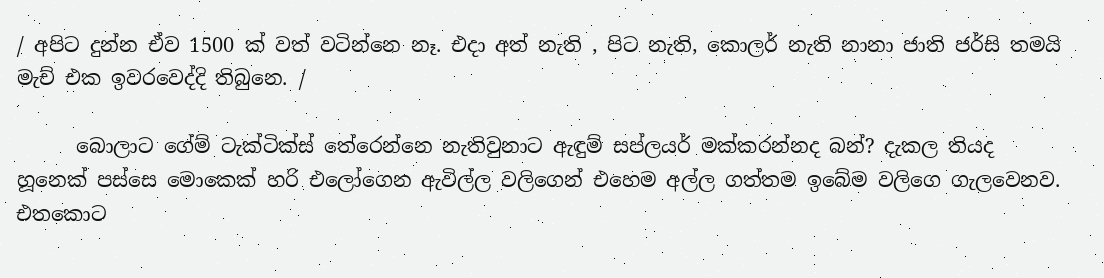/ අපිට දුන්න ඒව 1500 ක් වත් වටින්නෙ නෑ. එදා අත් නැති , පිට නැති, කොලර් නැති නානා ජාති ජර්සි තමයි මැච් එක ඉවරවෙද්දි තිබුනෙ. /

      බොලාට ගේම් ටැක්ටික්ස් තේරෙන්නෙ නැතිවුනාට ඇඳුම් සප්ලයර් මක්කරන්නද බන්? දැකල තියද හූනෙක් පස්සෙ මොකෙක් හරි එලෝගෙන ඇවිල්ල වලිගෙන් එහෙම අල්ල ගත්තම ඉබේම වලිගෙ ගැලවෙනව. එතකොට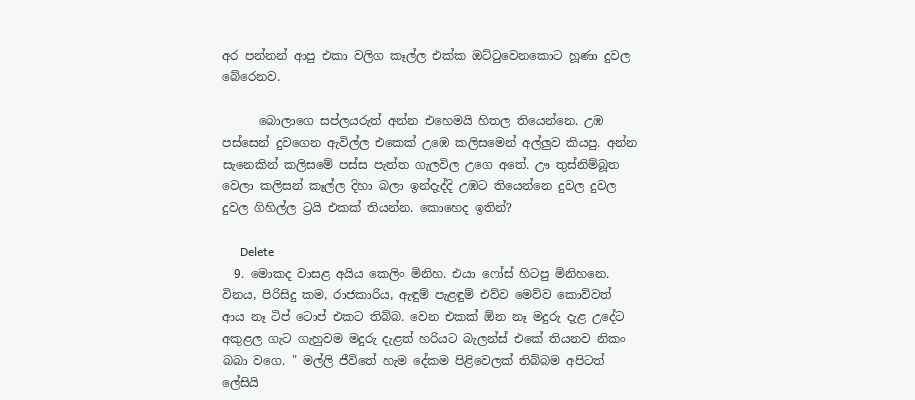අර පන්නන් ආපු එකා වලිග කෑල්ල එක්ක ඔට්ටුවෙනකොට හූණා දුවල බේරෙනව.

      බොලාගෙ සප්ලයරුත් අන්න එහෙමයි හිතල තියෙන්නෙ. උඹ පස්සෙන් දුවගෙන ඇවිල්ල එකෙක් උඹෙ කලිසමෙන් අල්ලුව කියපු. අන්න සැනෙකින් කලිසමේ පස්ස පැත්ත ගැලවිල උගෙ අතේ. ඌ තුස්නිම්බූත වෙලා කලිසන් කෑල්ල දිහා බලා ඉන්දැද්දි උඹට තියෙන්නෙ දුවල දුවල දුවල ගිහිල්ල ට්‍රයි එකක් තියන්න. කොහෙද ඉතින්?

      Delete
  9. මොකද වාසළ අයිය කෙලිං මිනිහ. එයා ෆෝස් හිටපු මිනිහනෙ. විනය, පිරිසිදු කම, රාජකාරිය, ඇඳුම් පැළඳුම් එව්ව මෙව්ව කොව්වත් ආය නෑ ටිප් ටොප් එකට තිබ්බ. වෙන එකක් ඕන නෑ මදුරු දැළ උදේට අකුළල ගැට ගැහුවම මදුරු දැළත් හරියට බැලන්ස් එකේ තියනව නිකං බබා වගෙ. " මල්ලි ජීවිතේ හැම දේකම පිළිවෙලක් තිබ්බම අපිටත් ලේසියි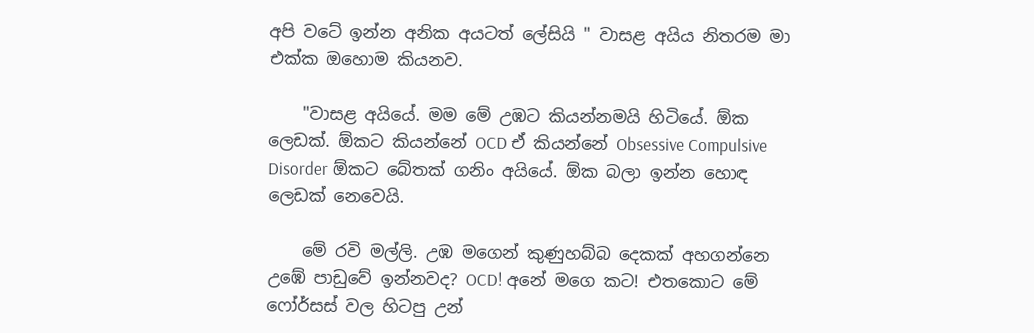අපි වටේ ඉන්න අනික අයටත් ලේසියි " වාසළ අයිය නිතරම මා එක්ක ඔහොම කියනව.

    "වාසළ අයියේ. මම මේ උඹට කියන්නමයි හිටියේ. ඕක ලෙඩක්. ඕකට කියන්නේ OCD ඒ කියන්නේ Obsessive Compulsive Disorder ඕකට බේතක් ගනිං අයියේ. ඕක බලා ඉන්න හොඳ ලෙඩක් නෙවෙයි.

    මේ රවි මල්ලි. උඹ මගෙන් කුණුහබ්බ දෙකක් අහගන්නෙ උඹේ පාඩුවේ ඉන්නවද? OCD! අනේ මගෙ කට! එතකොට මේ ෆෝර්සස් වල හිටපු උන්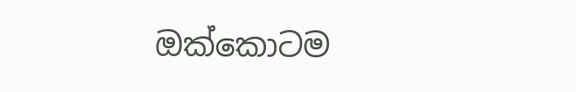ඔක්කොටම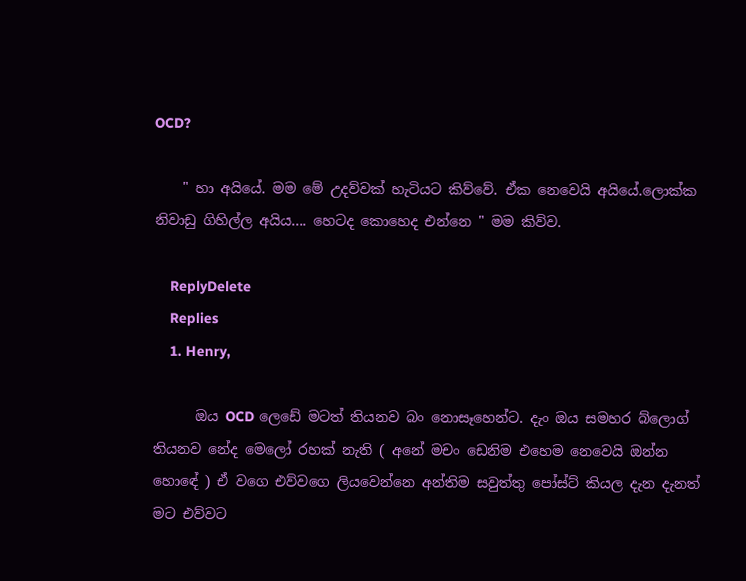OCD?

    " හා අයියේ. මම මේ උදව්වක් හැටියට කිව්වේ. ඒක නෙවෙයි අයියේ.ලොක්ක නිවාඩු ගිහිල්ල අයිය.... හෙටද කොහෙද එන්නෙ " මම කිව්ව.

    ReplyDelete
    Replies
    1. Henry,

      ඔය OCD ලෙඩේ මටත් තියනව බං නොසෑහෙන්ට. දැං ඔය සමහර බ්ලොග් තියනව නේද මෙලෝ රහක් නැති ( අනේ මචං ඩෙනිම එහෙම නෙවෙයි ඔන්න හොඳේ ) ඒ වගෙ එව්වගෙ ලියවෙන්නෙ අන්තිම සවුත්තු පෝස්ට් කියල දැන දැනත් මට එව්වට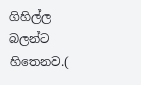ගිහිල්ල බලන්ට හිතෙනව.(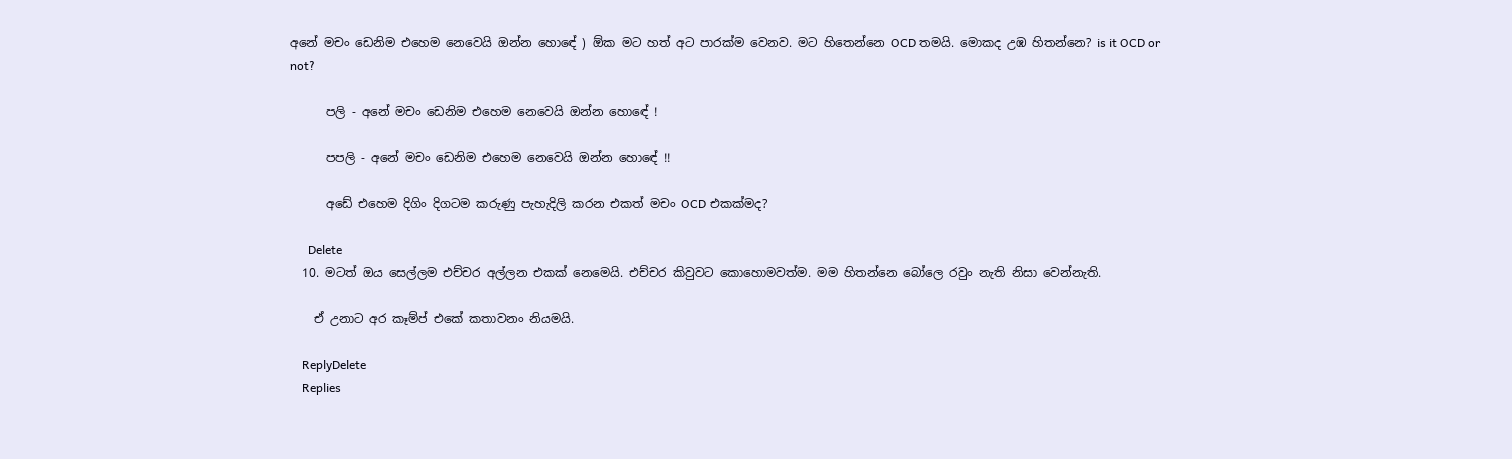අනේ මචං ඩෙනිම එහෙම නෙවෙයි ඔන්න හොඳේ ) ඕක මට හත් අට පාරක්ම වෙනව. මට හිතෙන්නෙ OCD තමයි. මොකද උඹ හිතන්නෙ? is it OCD or not?

      පලි - අනේ මචං ඩෙනිම එහෙම නෙවෙයි ඔන්න හොඳේ !

      පපලි - අනේ මචං ඩෙනිම එහෙම නෙවෙයි ඔන්න හොඳේ !!

      අඩේ එහෙම දිගිං දිගටම කරුණු පැහැදිලි කරන එකත් මචං OCD එකක්මද?

      Delete
  10. මටත් ඔය සෙල්ලම එච්චර අල්ලන එකක් නෙමෙයි. එච්චර කිවුවට කොහොමවත්ම. මම හිතන්නෙ බෝලෙ රවුං නැති නිසා වෙන්නැති.

    ඒ උනාට අර කෑම්ප් එකේ කතාවනං නියමයි.

    ReplyDelete
    Replies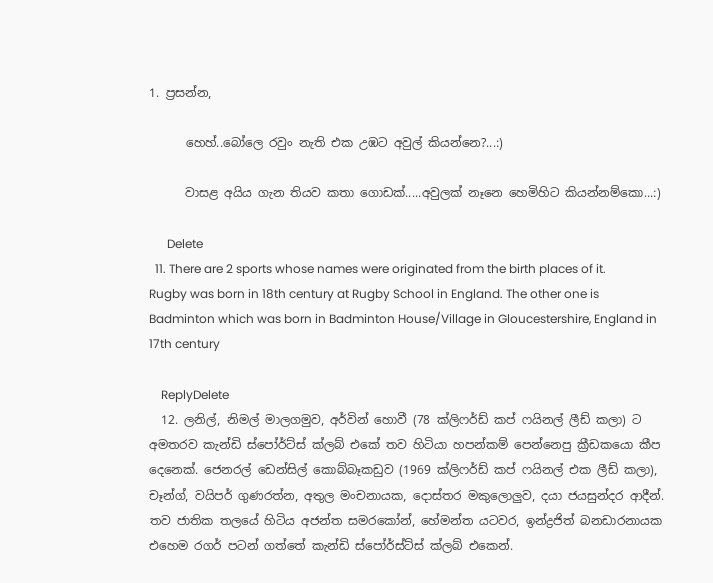1. ප්‍රසන්න,

      හෙහ්..බෝලෙ රවුං නැති එක උඹට අවුල් කියන්නෙ?...:)

      වාසළ අයිය ගැන තියව කතා ගොඩක්.....අවුලක් නෑනෙ හෙමිහිට කියන්නම්කො...:)

      Delete
  11. There are 2 sports whose names were originated from the birth places of it. Rugby was born in 18th century at Rugby School in England. The other one is Badminton which was born in Badminton House/Village in Gloucestershire, England in 17th century

    ReplyDelete
  12. ලනිල්, නිමල් මාලගමුව, අර්වින් හොවී (78 ක්ලිෆර්ඩ් කප් ෆයිනල් ලීඩ් කලා) ට අමතරව කැන්ඩි ස්පෝර්ට්ස් ක්ලබ් එකේ තව හිටියා හපන්කම් පෙන්නෙපු ක්‍රීඩකයො කීප දෙනෙක්. ජෙනරල් ඩෙන්සිල් කොබ්බෑකඩුව (1969 ක්ලිෆර්ඩ් කප් ෆයිනල් එක ලීඩ් කලා), චෑන්ග්, වයිපර් ගුණරත්න, අතුල මංචනායක, දොස්තර මකුලොලුව, දයා ජයසුන්දර ආදීන්. තව ජාතික තලයේ හිටිය අජන්ත සමරකෝන්, හේමන්ත යටවර, ඉන්ද්‍රජිත් බනඩාරනායක එහෙම රගර් පටන් ගත්තේ කැන්ඩි ස්පෝර්ස්ට්ස් ක්ලබ් එකෙන්.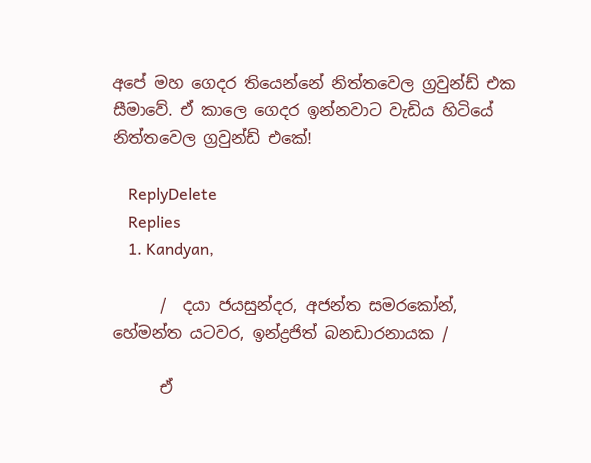අපේ මහ ගෙදර තියෙන්නේ නිත්තවෙල ග්‍රවුන්ඩ් එක සීමාවේ. ඒ කාලෙ ගෙදර ඉන්නවාට වැඩිය හිටියේ නිත්තවෙල ග්‍රවුන්ඩ් එකේ!

    ReplyDelete
    Replies
    1. Kandyan,

      /  දයා ජයසුන්දර, අජන්ත සමරකෝන්, හේමන්ත යටවර, ඉන්ද්‍රජිත් බනඩාරනායක /

      ඒ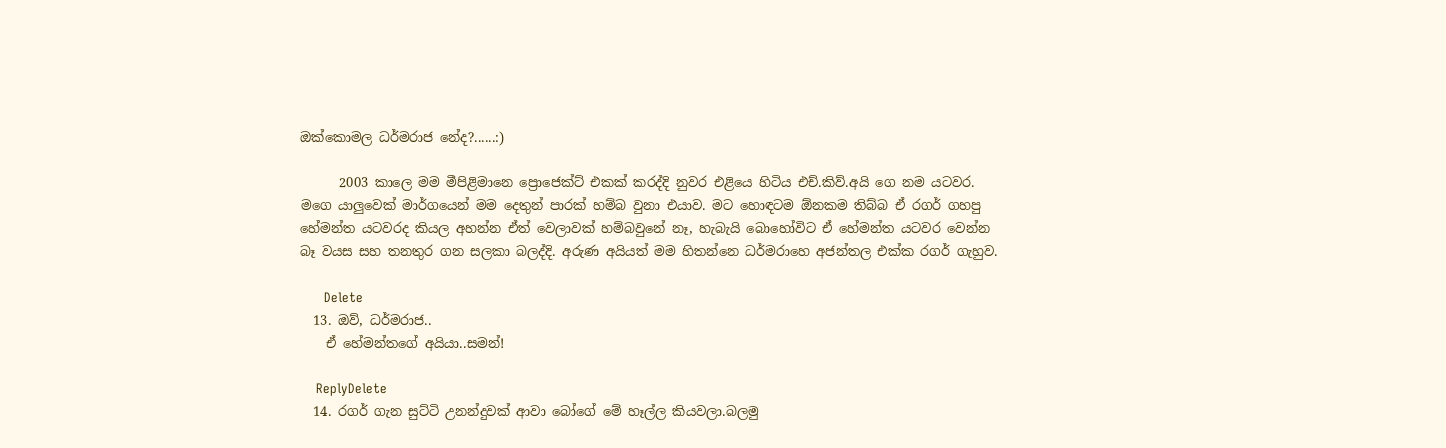ඔක්කොමල ධර්මරාජ නේද?......:)

      2003 කාලෙ මම මීපිළිමානෙ ප්‍රොජෙක්ට් එකක් කරද්දි නුවර එළියෙ හිටිය එච්.කිව්.අයි ගෙ නම යටවර. මගෙ යාලුවෙක් මාර්ගයෙන් මම දෙතුන් පාරක් හම්බ වුනා එයාව. මට හොඳටම ඕනකම තිබ්බ ඒ රගර් ගහපු හේමන්ත යටවරද කියල අහන්න ඒත් වෙලාවක් හම්බවුනේ නෑ, හැබැයි බොහෝවිට ඒ හේමන්ත යටවර වෙන්න බෑ වයස සහ තනතුර ගන සලකා බලද්දි. අරුණ අයියත් මම හිතන්නෙ ධර්මරාහෙ අජන්තල එක්ක රගර් ගැහුව.

      Delete
  13. ඔව්, ධර්මරාජ..
    ඒ හේමන්තගේ අයියා..සමන්!

    ReplyDelete
  14. රගර් ගැන සුට්ටි උනන්දුවක් ආවා බෝගේ මේ හෑල්ල කියවලා.බලමු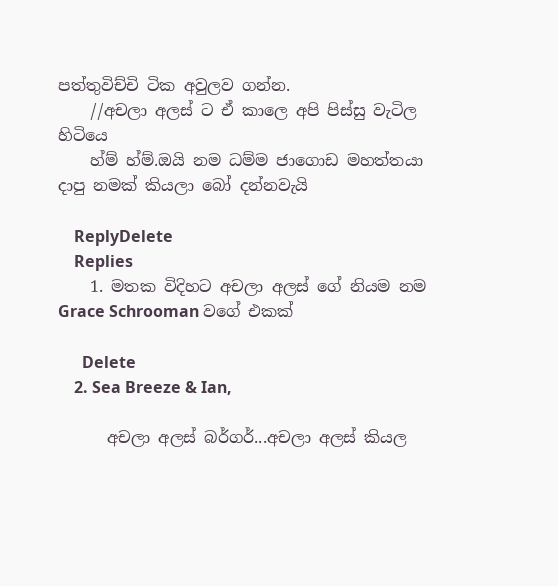පත්තුවිච්චි ටික අවුලව ගන්න.
    //අචලා අලස් ට ඒ කාලෙ අපි පිස්සු වැටිල හිටියෙ
    හ්ම් හ්ම්.ඔයි නම ධම්ම ජාගොඩ මහත්තයා දාපු නමක් කියලා බෝ දන්නවැයි

    ReplyDelete
    Replies
    1. මතක විදිහට අචලා අලස් ගේ නියම නම Grace Schrooman වගේ එකක්

      Delete
    2. Sea Breeze & Ian,

      අචලා අලස් බර්ගර්...අචලා අලස් කියල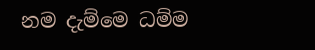නම දැම්මෙ ධම්ම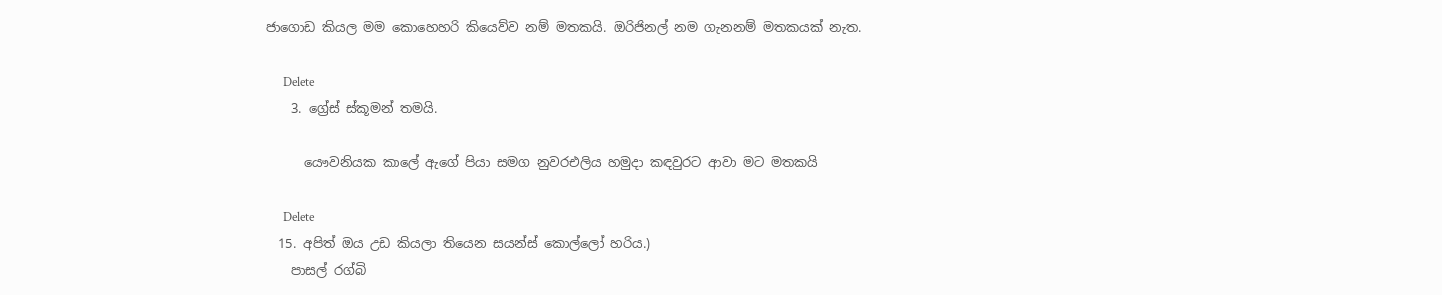ජාගොඩ කියල මම කොහෙහරි කියෙව්ව නම් මතකයි. ඔරිජිනල් නම ගැනනම් මතකයක් නැත.

      Delete
    3. ග්‍රේස් ස්කූමන් තමයි.

      යෞවනියක කාලේ ඇගේ පියා සමග නුවරඑලිය හමුදා කඳවුරට ආවා මට මතකයි

      Delete
  15. අපිත් ඔය උඩ කියලා තියෙන සයන්ස් කොල්ලෝ හරිය.)
    පාසල් රග්බි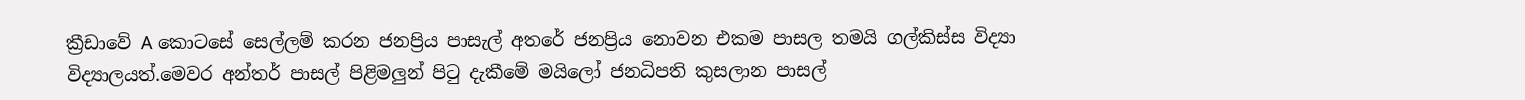ක්‍රීඩාවේ A කොටසේ සෙල්ලම් කරන ජනප්‍රිය පාසැල් අතරේ ජනප්‍රිය නොවන එකම පාසල තමයි ගල්කිස්ස විද්‍යා විද්‍යාලයත්.මෙවර අන්තර් පාසල් පිළිමලුන් පිටු දැකීමේ මයිලෝ ජනධිපති කුසලාන පාසල්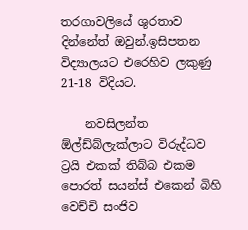තරගාවලියේ ශුරතාව දින්නේත් ඔවුන්.ඉසිපතන විද්‍යාලයට එරෙහිව ලකුණු 21-18 විදියට.

    නවසිලන්ත ඕල්ඩ්බ්ලැක්ලාට විරුද්ධව ට්‍රයි එකක් තිබ්බ එකම පොරත් සයන්ස් එකෙන් බිහි වෙච්චි සංජිව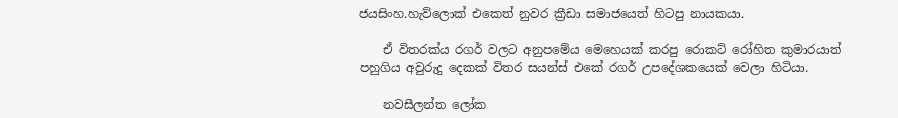ජයසිංහ.හැව්ලොක් එකෙත් නුවර ක්‍රීඩා සමාජයෙත් හිටපු නායකයා.

    ඒ විතරක්ය රගර් වලට අනුපමේය මෙහෙයක් කරපු රොකට් රෝහිත කුමාරයාත් පහුගිය අවුරුදු දෙකක් විතර සයන්ස් එකේ රගර් උපදේශකයෙක් වෙලා හිටියා.

    නවසීලන්ත ලෝක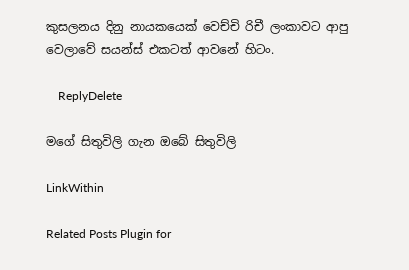කුසලනය දිනු නායකයෙක් වෙච්චි රිචී ලංකාවට ආපු වෙලාවේ සයන්ස් එකටත් ආවනේ හිටං.

    ReplyDelete

මගේ සිතුවිලි ගැන ඔබේ සිතුවිලි

LinkWithin

Related Posts Plugin for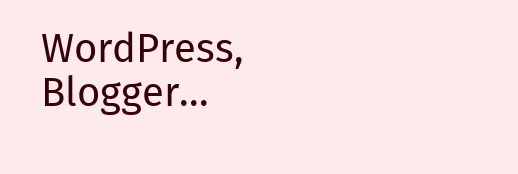WordPress, Blogger...